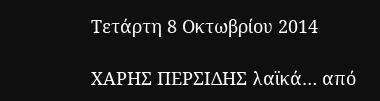Τετάρτη 8 Οκτωβρίου 2014

ΧΑΡΗΣ ΠΕΡΣΙΔΗΣ λαϊκά… από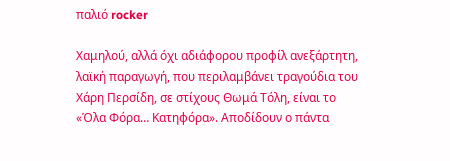παλιό rocker

Χαμηλού, αλλά όχι αδιάφορου προφίλ ανεξάρτητη, λαϊκή παραγωγή, που περιλαμβάνει τραγούδια του Χάρη Περσίδη, σε στίχους Θωμά Τόλη, είναι το «Όλα Φόρα… Κατηφόρα». Αποδίδουν ο πάντα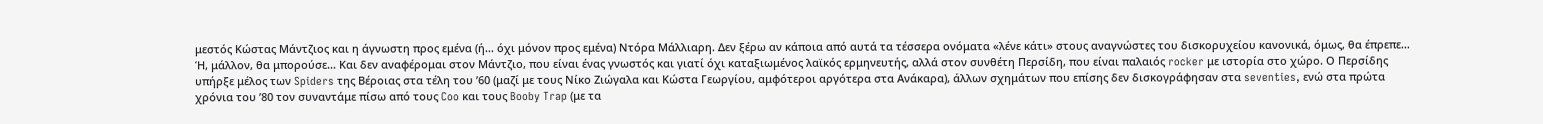μεστός Κώστας Μάντζιος και η άγνωστη προς εμένα (ή... όχι μόνον προς εμένα) Ντόρα Μάλλιαρη. Δεν ξέρω αν κάποια από αυτά τα τέσσερα ονόματα «λένε κάτι» στους αναγνώστες του δισκορυχείου κανονικά, όμως, θα έπρεπε… Ή, μάλλον, θα μπορούσε... Και δεν αναφέρομαι στον Μάντζιο, που είναι ένας γνωστός και γιατί όχι καταξιωμένος λαϊκός ερμηνευτής, αλλά στον συνθέτη Περσίδη, που είναι παλαιός rocker με ιστορία στο χώρο. Ο Περσίδης υπήρξε μέλος των Spiders της Βέροιας στα τέλη του ’60 (μαζί με τους Νίκο Ζιώγαλα και Κώστα Γεωργίου, αμφότεροι αργότερα στα Ανάκαρα), άλλων σχημάτων που επίσης δεν δισκογράφησαν στα seventies, ενώ στα πρώτα χρόνια του ’80 τον συναντάμε πίσω από τους Coo και τους Booby Trap (με τα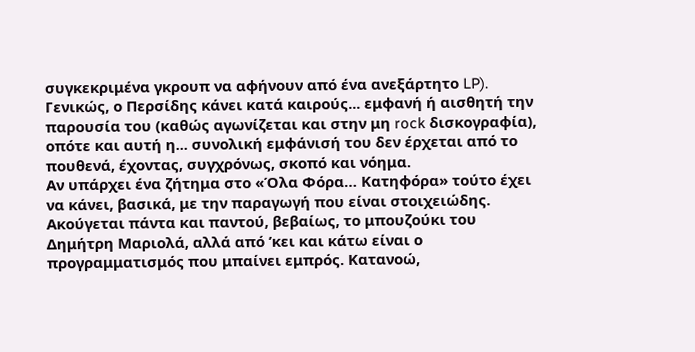συγκεκριμένα γκρουπ να αφήνουν από ένα ανεξάρτητο LP). Γενικώς, ο Περσίδης κάνει κατά καιρούς... εμφανή ή αισθητή την παρουσία του (καθώς αγωνίζεται και στην μη rock δισκογραφία), οπότε και αυτή η... συνολική εμφάνισή του δεν έρχεται από το πουθενά, έχοντας, συγχρόνως, σκοπό και νόημα.
Αν υπάρχει ένα ζήτημα στο «Όλα Φόρα… Κατηφόρα» τούτο έχει να κάνει, βασικά, με την παραγωγή που είναι στοιχειώδης. Ακούγεται πάντα και παντού, βεβαίως, το μπουζούκι του Δημήτρη Μαριολά, αλλά από ’κει και κάτω είναι ο προγραμματισμός που μπαίνει εμπρός. Κατανοώ,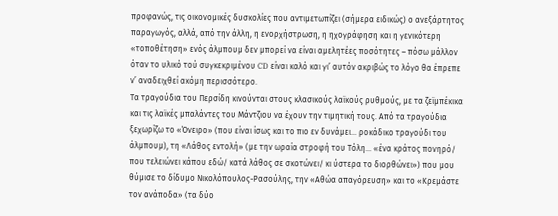προφανώς, τις οικονομικές δυσκολίες που αντιμετωπίζει (σήμερα ειδικώς) ο ανεξάρτητος παραγωγός, αλλά, από την άλλη, η ενορχήστρωση, η ηχογράφηση και η γενικότερη «τοποθέτηση» ενός άλμπουμ δεν μπορεί να είναι αμελητέες ποσότητες – πόσω μάλλον όταν το υλικό τού συγκεκριμένου CD είναι καλό και γι’ αυτόν ακριβώς το λόγο θα έπρεπε ν’ αναδειχθεί ακόμη περισσότερο.
Τα τραγούδια του Περσίδη κινούνται στους κλασικούς λαϊκούς ρυθμούς, με τα ζεϊμπέκικα και τις λαϊκές μπαλάντες του Μάντζιου να έχουν την τιμητική τους. Από τα τραγούδια ξεχωρίζω το «Όνειρο» (που είναι ίσως και το πιο εν δυνάμει… ροκάδικο τραγούδι του άλμπουμ), τη «Λάθος εντολή» (με την ωραία στροφή του Τόλη… «ένα κράτος πονηρό/ που τελειώνει κάπου εδώ/ κατά λάθος σε σκοτώνει/ κι ύστερα το διορθώνει») που μου θύμισε το δίδυμο Νικολόπουλος-Ρασούλης, την «Αθώα απαγόρευση» και το «Κρεμάστε τον ανάποδα» (τα δύο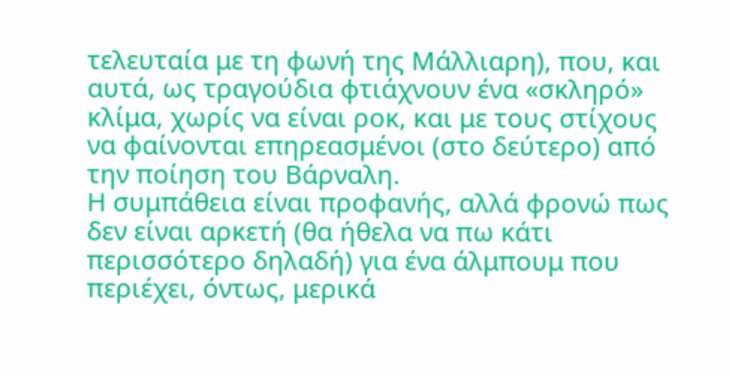τελευταία με τη φωνή της Μάλλιαρη), που, και αυτά, ως τραγούδια φτιάχνουν ένα «σκληρό» κλίμα, χωρίς να είναι ροκ, και με τους στίχους να φαίνονται επηρεασμένοι (στο δεύτερο) από την ποίηση του Βάρναλη.
Η συμπάθεια είναι προφανής, αλλά φρονώ πως δεν είναι αρκετή (θα ήθελα να πω κάτι περισσότερο δηλαδή) για ένα άλμπουμ που περιέχει, όντως, μερικά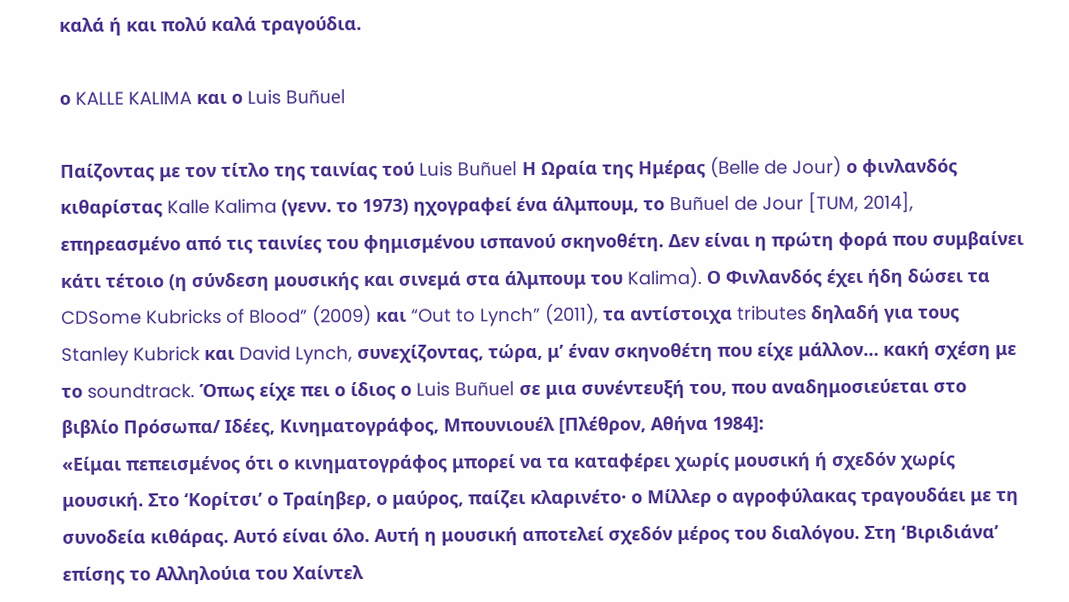καλά ή και πολύ καλά τραγούδια.

ο KALLE KALIMA και ο Luis Buñuel

Παίζοντας με τον τίτλο της ταινίας τού Luis Buñuel Η Ωραία της Ημέρας (Belle de Jour) ο φινλανδός κιθαρίστας Kalle Kalima (γενν. το 1973) ηχογραφεί ένα άλμπουμ, το Buñuel de Jour [TUM, 2014], επηρεασμένο από τις ταινίες του φημισμένου ισπανού σκηνοθέτη. Δεν είναι η πρώτη φορά που συμβαίνει κάτι τέτοιο (η σύνδεση μουσικής και σινεμά στα άλμπουμ του Kalima). Ο Φινλανδός έχει ήδη δώσει τα CDSome Kubricks of Blood” (2009) και “Out to Lynch” (2011), τα αντίστοιχα tributes δηλαδή για τους Stanley Kubrick και David Lynch, συνεχίζοντας, τώρα, μ’ έναν σκηνοθέτη που είχε μάλλον… κακή σχέση με το soundtrack. Όπως είχε πει ο ίδιος ο Luis Buñuel σε μια συνέντευξή του, που αναδημοσιεύεται στο βιβλίο Πρόσωπα/ Ιδέες, Κινηματογράφος, Μπουνιουέλ [Πλέθρον, Αθήνα 1984]:
«Είμαι πεπεισμένος ότι ο κινηματογράφος μπορεί να τα καταφέρει χωρίς μουσική ή σχεδόν χωρίς μουσική. Στο ‘Κορίτσι’ ο Τραίηβερ, ο μαύρος, παίζει κλαρινέτο· ο Μίλλερ ο αγροφύλακας τραγουδάει με τη συνοδεία κιθάρας. Αυτό είναι όλο. Αυτή η μουσική αποτελεί σχεδόν μέρος του διαλόγου. Στη ‘Βιριδιάνα’ επίσης το Αλληλούια του Χαίντελ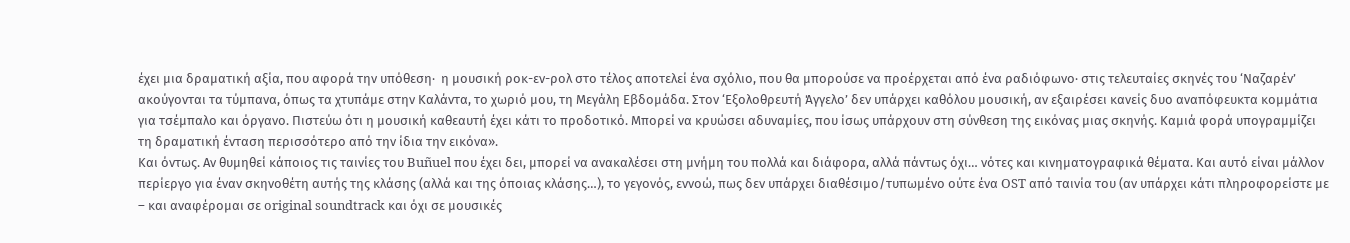έχει μια δραματική αξία, που αφορά την υπόθεση·  η μουσική ροκ-εν-ρολ στο τέλος αποτελεί ένα σχόλιο, που θα μπορούσε να προέρχεται από ένα ραδιόφωνο· στις τελευταίες σκηνές του ‘Ναζαρέν’ ακούγονται τα τύμπανα, όπως τα χτυπάμε στην Καλάντα, το χωριό μου, τη Μεγάλη Εβδομάδα. Στον ‘Εξολοθρευτή Άγγελο’ δεν υπάρχει καθόλου μουσική, αν εξαιρέσει κανείς δυο αναπόφευκτα κομμάτια για τσέμπαλο και όργανο. Πιστεύω ότι η μουσική καθεαυτή έχει κάτι το προδοτικό. Μπορεί να κρυώσει αδυναμίες, που ίσως υπάρχουν στη σύνθεση της εικόνας μιας σκηνής. Καμιά φορά υπογραμμίζει τη δραματική ένταση περισσότερο από την ίδια την εικόνα».
Και όντως. Αν θυμηθεί κάποιος τις ταινίες του Buñuel που έχει δει, μπορεί να ανακαλέσει στη μνήμη του πολλά και διάφορα, αλλά πάντως όχι… νότες και κινηματογραφικά θέματα. Και αυτό είναι μάλλον περίεργο για έναν σκηνοθέτη αυτής της κλάσης (αλλά και της όποιας κλάσης…), το γεγονός, εννοώ, πως δεν υπάρχει διαθέσιμο/τυπωμένο ούτε ένα OST από ταινία του (αν υπάρχει κάτι πληροφορείστε με – και αναφέρομαι σε original soundtrack και όχι σε μουσικές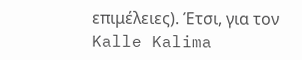επιμέλειες). Έτσι, για τον Kalle Kalima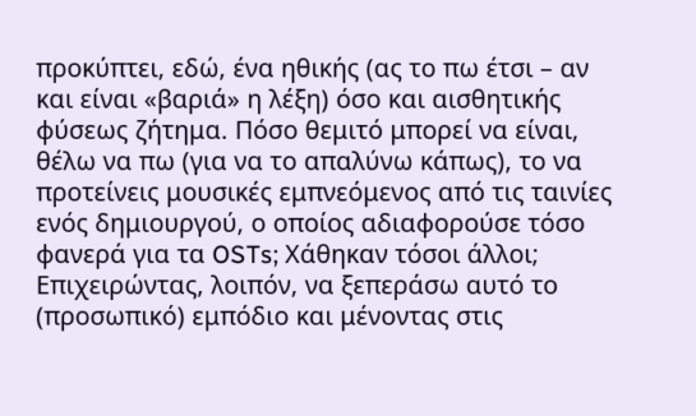προκύπτει, εδώ, ένα ηθικής (ας το πω έτσι – αν και είναι «βαριά» η λέξη) όσο και αισθητικής φύσεως ζήτημα. Πόσο θεμιτό μπορεί να είναι, θέλω να πω (για να το απαλύνω κάπως), το να προτείνεις μουσικές εμπνεόμενος από τις ταινίες ενός δημιουργού, ο οποίος αδιαφορούσε τόσο φανερά για τα OSTs; Χάθηκαν τόσοι άλλοι;
Επιχειρώντας, λοιπόν, να ξεπεράσω αυτό το (προσωπικό) εμπόδιο και μένοντας στις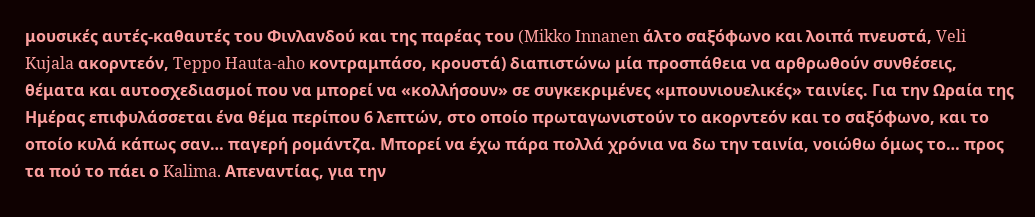μουσικές αυτές-καθαυτές του Φινλανδού και της παρέας του (Mikko Innanen άλτο σαξόφωνο και λοιπά πνευστά, Veli Kujala ακορντεόν, Teppo Hauta-aho κοντραμπάσο, κρουστά) διαπιστώνω μία προσπάθεια να αρθρωθούν συνθέσεις, θέματα και αυτοσχεδιασμοί που να μπορεί να «κολλήσουν» σε συγκεκριμένες «μπουνιουελικές» ταινίες. Για την Ωραία της Ημέρας επιφυλάσσεται ένα θέμα περίπου 6 λεπτών, στο οποίο πρωταγωνιστούν το ακορντεόν και το σαξόφωνο, και το οποίο κυλά κάπως σαν… παγερή ρομάντζα. Μπορεί να έχω πάρα πολλά χρόνια να δω την ταινία, νοιώθω όμως το… προς τα πού το πάει ο Kalima. Απεναντίας, για την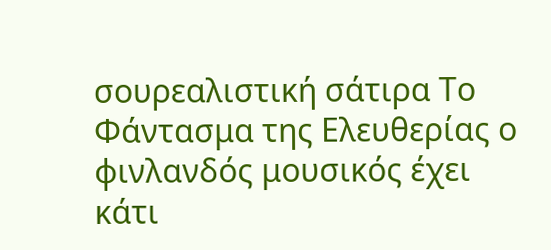σουρεαλιστική σάτιρα Το Φάντασμα της Ελευθερίας ο φινλανδός μουσικός έχει κάτι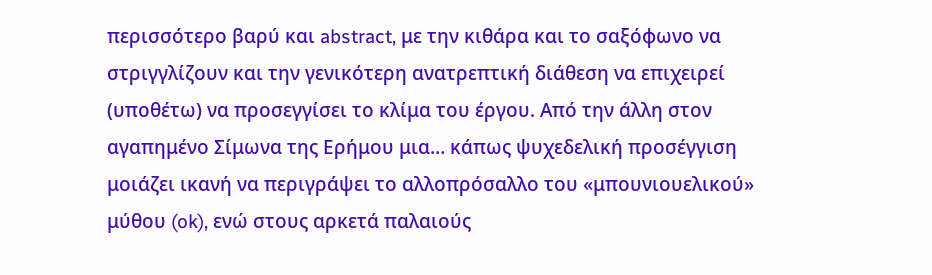περισσότερο βαρύ και abstract, με την κιθάρα και το σαξόφωνο να στριγγλίζουν και την γενικότερη ανατρεπτική διάθεση να επιχειρεί (υποθέτω) να προσεγγίσει το κλίμα του έργου. Από την άλλη στον αγαπημένο Σίμωνα της Ερήμου μια… κάπως ψυχεδελική προσέγγιση μοιάζει ικανή να περιγράψει το αλλοπρόσαλλο του «μπουνιουελικού» μύθου (ok), ενώ στους αρκετά παλαιούς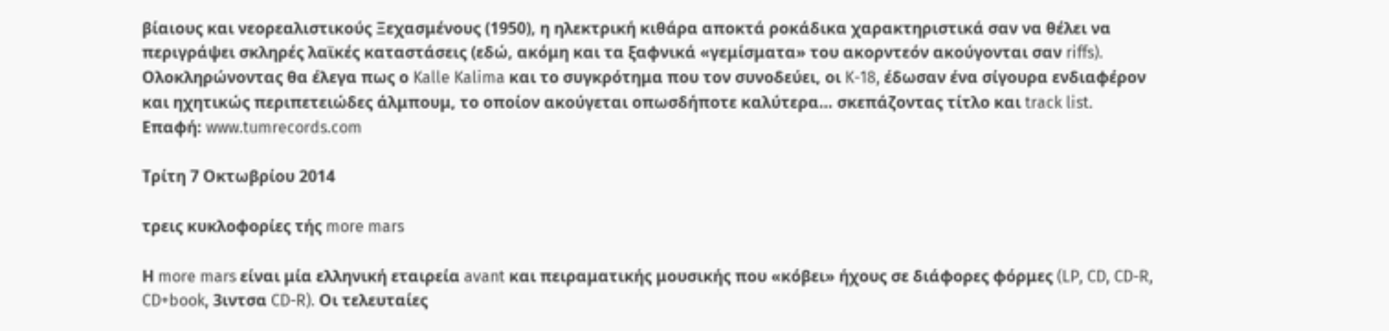βίαιους και νεορεαλιστικούς Ξεχασμένους (1950), η ηλεκτρική κιθάρα αποκτά ροκάδικα χαρακτηριστικά σαν να θέλει να περιγράψει σκληρές λαϊκές καταστάσεις (εδώ, ακόμη και τα ξαφνικά «γεμίσματα» του ακορντεόν ακούγονται σαν riffs).
Ολοκληρώνοντας θα έλεγα πως ο Kalle Kalima και το συγκρότημα που τον συνοδεύει, οι K-18, έδωσαν ένα σίγουρα ενδιαφέρον και ηχητικώς περιπετειώδες άλμπουμ, το οποίον ακούγεται οπωσδήποτε καλύτερα… σκεπάζοντας τίτλο και track list.
Επαφή: www.tumrecords.com

Τρίτη 7 Οκτωβρίου 2014

τρεις κυκλοφορίες τής more mars

Η more mars είναι μία ελληνική εταιρεία avant και πειραματικής μουσικής που «κόβει» ήχους σε διάφορες φόρμες (LP, CD, CD-R, CD+book, 3ιντσα CD-R). Οι τελευταίες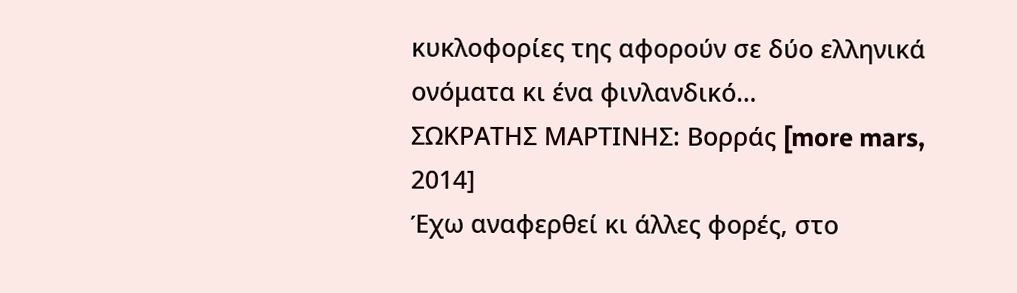κυκλοφορίες της αφορούν σε δύο ελληνικά ονόματα κι ένα φινλανδικό…
ΣΩΚΡΑΤΗΣ ΜΑΡΤΙΝΗΣ: Βορράς [more mars, 2014]
Έχω αναφερθεί κι άλλες φορές, στο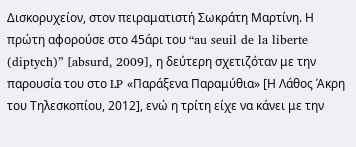Δισκορυχείον, στον πειραματιστή Σωκράτη Μαρτίνη. Η πρώτη αφορούσε στο 45άρι του “au seuil de la liberte (diptych)” [absurd, 2009], η δεύτερη σχετιζόταν με την παρουσία του στο LP «Παράξενα Παραμύθια» [Η Λάθος Άκρη του Τηλεσκοπίου, 2012], ενώ η τρίτη είχε να κάνει με την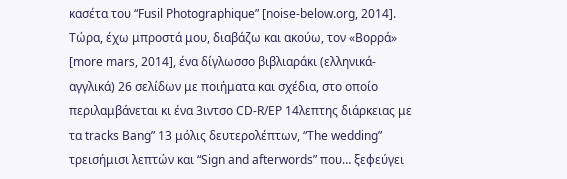κασέτα του “Fusil Photographique” [noise-below.org, 2014]. Τώρα, έχω μπροστά μου, διαβάζω και ακούω, τον «Βορρά» [more mars, 2014], ένα δίγλωσσο βιβλιαράκι (ελληνικά-αγγλικά) 26 σελίδων με ποιήματα και σχέδια, στο οποίο περιλαμβάνεται κι ένα 3ιντσο CD-R/EP 14λεπτης διάρκειας με τα tracks Bang” 13 μόλις δευτερολέπτων, “The wedding” τρεισήμισι λεπτών και “Sign and afterwords” που… ξεφεύγει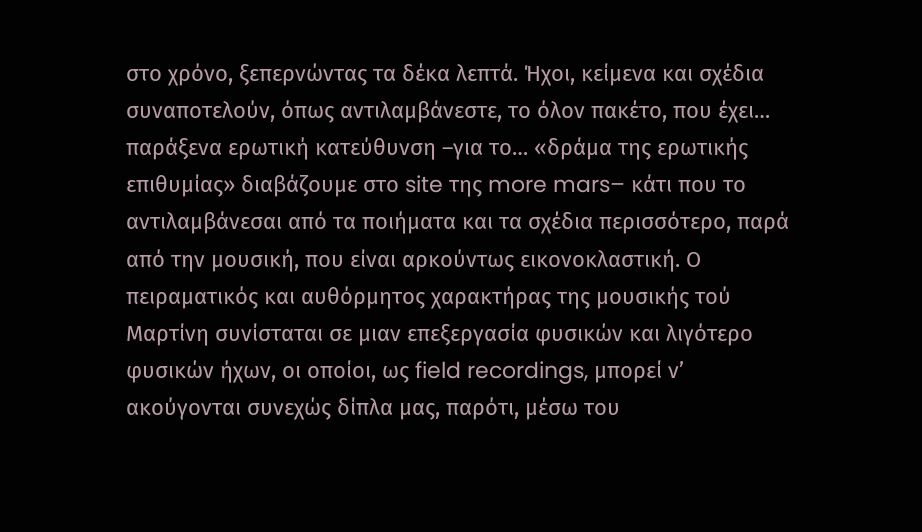στο χρόνο, ξεπερνώντας τα δέκα λεπτά. Ήχοι, κείμενα και σχέδια συναποτελούν, όπως αντιλαμβάνεστε, το όλον πακέτο, που έχει… παράξενα ερωτική κατεύθυνση –για το… «δράμα της ερωτικής επιθυμίας» διαβάζουμε στο site της more mars– κάτι που το αντιλαμβάνεσαι από τα ποιήματα και τα σχέδια περισσότερο, παρά από την μουσική, που είναι αρκούντως εικονοκλαστική. Ο πειραματικός και αυθόρμητος χαρακτήρας της μουσικής τού Μαρτίνη συνίσταται σε μιαν επεξεργασία φυσικών και λιγότερο φυσικών ήχων, οι οποίοι, ως field recordings, μπορεί ν’ ακούγονται συνεχώς δίπλα μας, παρότι, μέσω του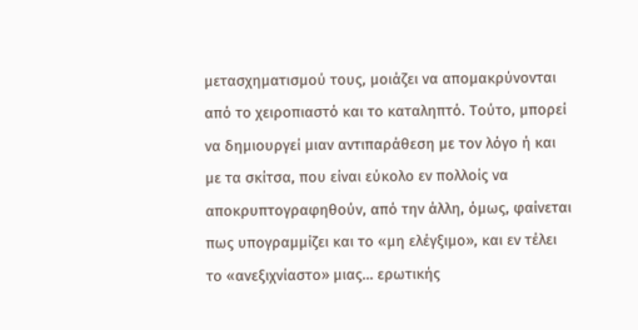μετασχηματισμού τους, μοιάζει να απομακρύνονται από το χειροπιαστό και το καταληπτό. Τούτο, μπορεί να δημιουργεί μιαν αντιπαράθεση με τον λόγο ή και με τα σκίτσα, που είναι εύκολο εν πολλοίς να αποκρυπτογραφηθούν, από την άλλη, όμως, φαίνεται πως υπογραμμίζει και το «μη ελέγξιμο», και εν τέλει το «ανεξιχνίαστο» μιας… ερωτικής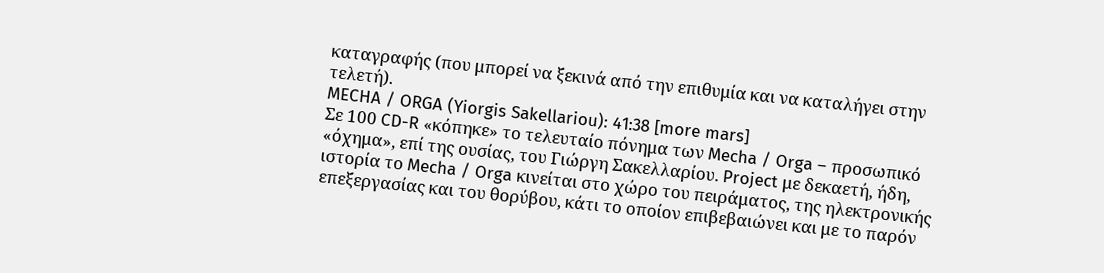καταγραφής (που μπορεί να ξεκινά από την επιθυμία και να καταλήγει στην τελετή).
MECHA / ORGA (Yiorgis Sakellariou): 41:38 [more mars]
Σε 100 CD-R «κόπηκε» το τελευταίο πόνημα των Mecha / Orga – προσωπικό «όχημα», επί της ουσίας, του Γιώργη Σακελλαρίου. Project με δεκαετή, ήδη, ιστορία το Mecha / Orga κινείται στο χώρο του πειράματος, της ηλεκτρονικής επεξεργασίας και του θορύβου, κάτι το οποίον επιβεβαιώνει και με το παρόν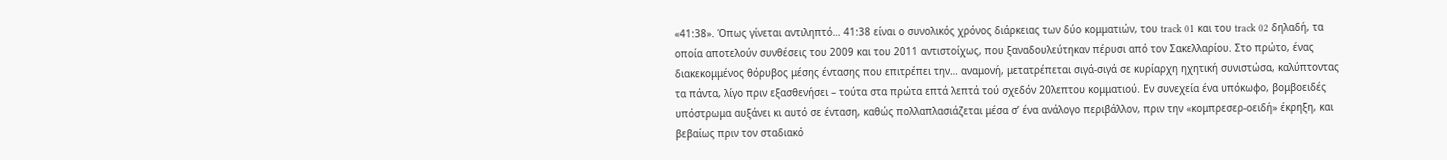«41:38». Όπως γίνεται αντιληπτό… 41:38 είναι ο συνολικός χρόνος διάρκειας των δύο κομματιών, του track 01 και του track 02 δηλαδή, τα οποία αποτελούν συνθέσεις του 2009 και του 2011 αντιστοίχως, που ξαναδουλεύτηκαν πέρυσι από τον Σακελλαρίου. Στο πρώτο, ένας διακεκομμένος θόρυβος μέσης έντασης που επιτρέπει την… αναμονή, μετατρέπεται σιγά-σιγά σε κυρίαρχη ηχητική συνιστώσα, καλύπτοντας τα πάντα, λίγο πριν εξασθενήσει – τούτα στα πρώτα επτά λεπτά τού σχεδόν 20λεπτου κομματιού. Εν συνεχεία ένα υπόκωφο, βομβοειδές υπόστρωμα αυξάνει κι αυτό σε ένταση, καθώς πολλαπλασιάζεται μέσα σ’ ένα ανάλογο περιβάλλον, πριν την «κομπρεσερ-οειδή» έκρηξη, και βεβαίως πριν τον σταδιακό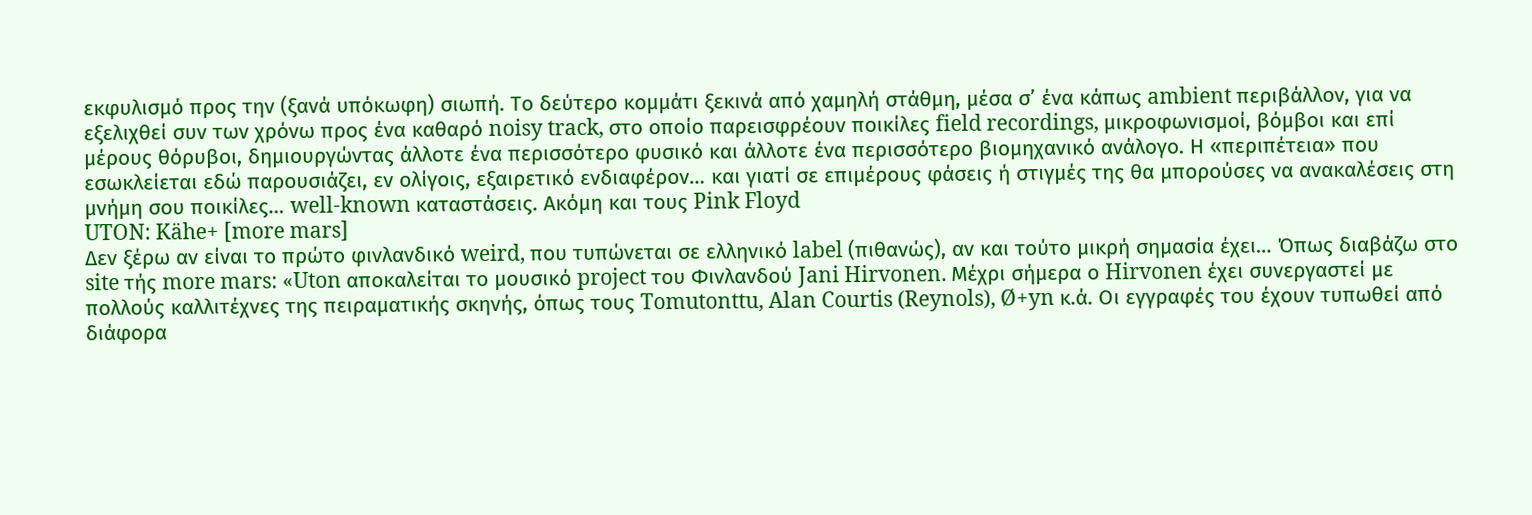εκφυλισμό προς την (ξανά υπόκωφη) σιωπή. Το δεύτερο κομμάτι ξεκινά από χαμηλή στάθμη, μέσα σ’ ένα κάπως ambient περιβάλλον, για να εξελιχθεί συν των χρόνω προς ένα καθαρό noisy track, στο οποίο παρεισφρέουν ποικίλες field recordings, μικροφωνισμοί, βόμβοι και επί μέρους θόρυβοι, δημιουργώντας άλλοτε ένα περισσότερο φυσικό και άλλοτε ένα περισσότερο βιομηχανικό ανάλογο. Η «περιπέτεια» που εσωκλείεται εδώ παρουσιάζει, εν ολίγοις, εξαιρετικό ενδιαφέρον… και γιατί σε επιμέρους φάσεις ή στιγμές της θα μπορούσες να ανακαλέσεις στη μνήμη σου ποικίλες… well-known καταστάσεις. Ακόμη και τους Pink Floyd
UTON: Kähe+ [more mars]
Δεν ξέρω αν είναι το πρώτο φινλανδικό weird, που τυπώνεται σε ελληνικό label (πιθανώς), αν και τούτο μικρή σημασία έχει… Όπως διαβάζω στο site τής more mars: «Uton αποκαλείται το μουσικό project του Φινλανδού Jani Hirvonen. Μέχρι σήμερα ο Hirvonen έχει συνεργαστεί με πολλούς καλλιτέχνες της πειραματικής σκηνής, όπως τους Tomutonttu, Alan Courtis (Reynols), Ø+yn κ.ά. Οι εγγραφές του έχουν τυπωθεί από διάφορα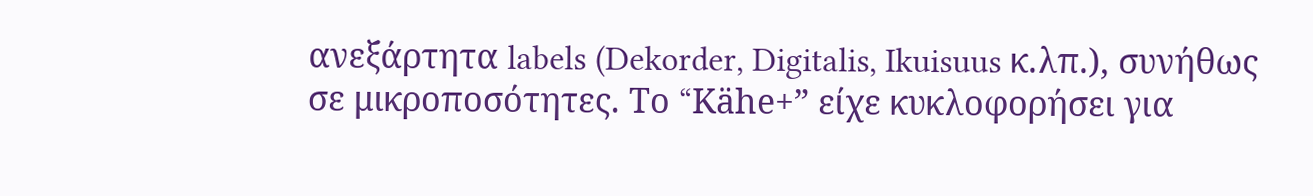ανεξάρτητα labels (Dekorder, Digitalis, Ikuisuus κ.λπ.), συνήθως σε μικροποσότητες. Το “Kähe+” είχε κυκλοφορήσει για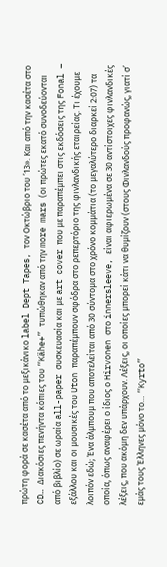πρώτη φορά σε κασέτα από το μεξικάνικο label Dept Tapes, τον Οκτώβριο του ’13». Και από την κασέτα στο CD… Διακόσιες πενήντα κόπιες του “Kähe+” τυπώθηκαν από την more mars (οι πρώτες εκατό συνοδεύονται από βιβλίο) σε ωραία all-paper συσκευασία και με art cover που με παραπέμπει στις εκδόσεις της Fonal – εξάλλου και οι μουσικές του Uton παραπέμπουν σφόδρα στο ρεπερτόριο της φινλανδικής εταιρείας. Τι έχουμε λοιπόν εδώ; Ένα άλμπουμ που αποτελείται από 30 σύντομα στο χρόνο κομμάτια (το μεγαλύτερο διαρκεί 2:07) τα οποία, όπως αναφέρει ο ίδιος ο Hirvonen στο innersleeve, είναι αφιερωμένα σε 30 αντίστοιχες φινλανδικές λέξεις, που ακόμη δεν υπάρχουν. Λέξεις, οι οποίες μπορεί κάτι να θυμίζουν (στους Φινλανδούς προφανώς, γιατί σ’ εμάς τους Έλληνες μόνο το… “Kyrto”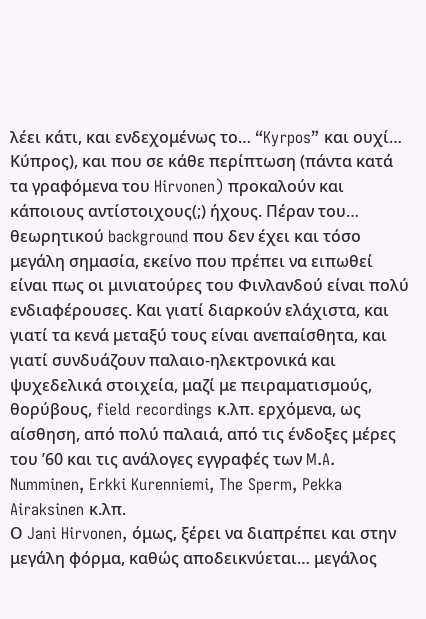λέει κάτι, και ενδεχομένως το… “Kyrpos” και ουχί… Κύπρος), και που σε κάθε περίπτωση (πάντα κατά τα γραφόμενα του Hirvonen) προκαλούν και κάποιους αντίστοιχους(;) ήχους. Πέραν του… θεωρητικού background που δεν έχει και τόσο μεγάλη σημασία, εκείνο που πρέπει να ειπωθεί είναι πως οι μινιατούρες του Φινλανδού είναι πολύ ενδιαφέρουσες. Και γιατί διαρκούν ελάχιστα, και γιατί τα κενά μεταξύ τους είναι ανεπαίσθητα, και γιατί συνδυάζουν παλαιο-ηλεκτρονικά και ψυχεδελικά στοιχεία, μαζί με πειραματισμούς, θορύβους, field recordings κ.λπ. ερχόμενα, ως αίσθηση, από πολύ παλαιά, από τις ένδοξες μέρες του ’60 και τις ανάλογες εγγραφές των M.A. Numminen, Erkki Kurenniemi, The Sperm, Pekka Airaksinen κ.λπ.
Ο Jani Hirvonen, όμως, ξέρει να διαπρέπει και στην μεγάλη φόρμα, καθώς αποδεικνύεται… μεγάλος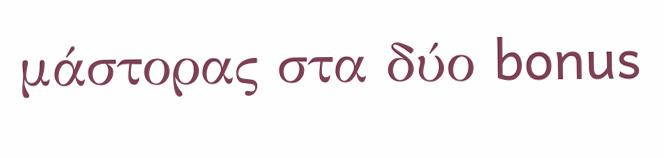μάστορας στα δύο bonus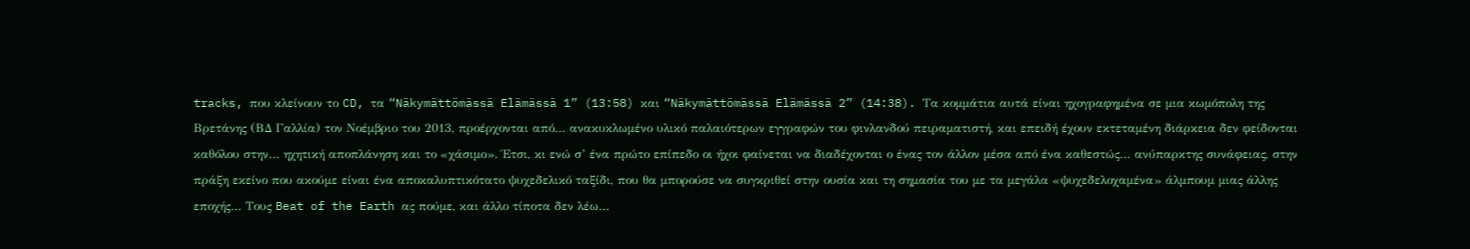tracks, που κλείνουν το CD, τα “Näkymättömässä Elämässä 1” (13:58) και “Näkymättömässä Elämässä 2” (14:38). Τα κομμάτια αυτά είναι ηχογραφημένα σε μια κωμόπολη της Βρετάνης (ΒΔ Γαλλία) τον Νοέμβριο του 2013, προέρχονται από… ανακυκλωμένο υλικό παλαιότερων εγγραφών του φινλανδού πειραματιστή, και επειδή έχουν εκτεταμένη διάρκεια δεν φείδονται καθόλου στην… ηχητική αποπλάνηση και το «χάσιμο». Έτσι, κι ενώ σ’ ένα πρώτο επίπεδο οι ήχοι φαίνεται να διαδέχονται ο ένας τον άλλον μέσα από ένα καθεστώς… ανύπαρκτης συνάφειας, στην πράξη εκείνο που ακούμε είναι ένα αποκαλυπτικότατο ψυχεδελικό ταξίδι, που θα μπορούσε να συγκριθεί στην ουσία και τη σημασία του με τα μεγάλα «ψυχεδελοχαμένα» άλμπουμ μιας άλλης εποχής… Τους Beat of the Earth ας πούμε, και άλλο τίποτα δεν λέω…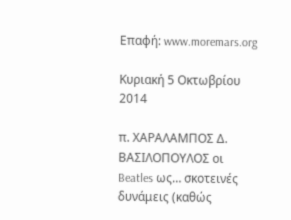Επαφή: www.moremars.org

Κυριακή 5 Οκτωβρίου 2014

π. ΧΑΡΑΛΑΜΠΟΣ Δ. ΒΑΣΙΛΟΠΟΥΛΟΣ οι Beatles ως… σκοτεινές δυνάμεις (καθώς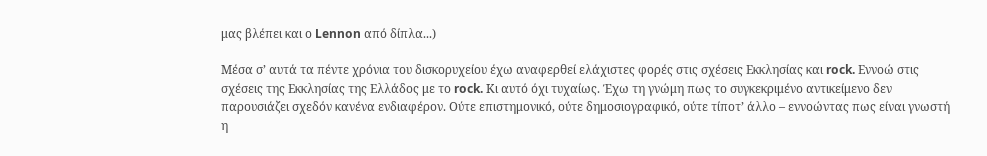μας βλέπει και ο Lennon από δίπλα...)

Μέσα σ’ αυτά τα πέντε χρόνια του δισκορυχείου έχω αναφερθεί ελάχιστες φορές στις σχέσεις Εκκλησίας και rock. Εννοώ στις σχέσεις της Εκκλησίας της Ελλάδος με το rock. Κι αυτό όχι τυχαίως. Έχω τη γνώμη πως το συγκεκριμένο αντικείμενο δεν παρουσιάζει σχεδόν κανένα ενδιαφέρον. Ούτε επιστημονικό, ούτε δημοσιογραφικό, ούτε τίποτ’ άλλο – εννοώντας πως είναι γνωστή η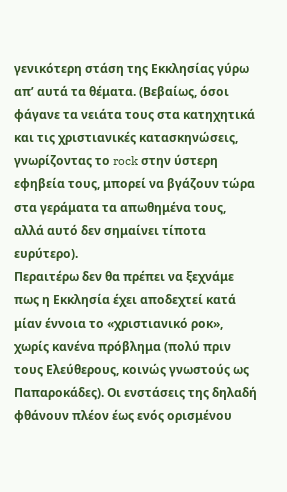γενικότερη στάση της Εκκλησίας γύρω απ’ αυτά τα θέματα. (Βεβαίως, όσοι φάγανε τα νειάτα τους στα κατηχητικά και τις χριστιανικές κατασκηνώσεις, γνωρίζοντας το rock στην ύστερη εφηβεία τους, μπορεί να βγάζουν τώρα στα γεράματα τα απωθημένα τους, αλλά αυτό δεν σημαίνει τίποτα ευρύτερο).
Περαιτέρω δεν θα πρέπει να ξεχνάμε πως η Εκκλησία έχει αποδεχτεί κατά μίαν έννοια το «χριστιανικό ροκ», χωρίς κανένα πρόβλημα (πολύ πριν τους Ελεύθερους, κοινώς γνωστούς ως Παπαροκάδες). Οι ενστάσεις της δηλαδή φθάνουν πλέον έως ενός ορισμένου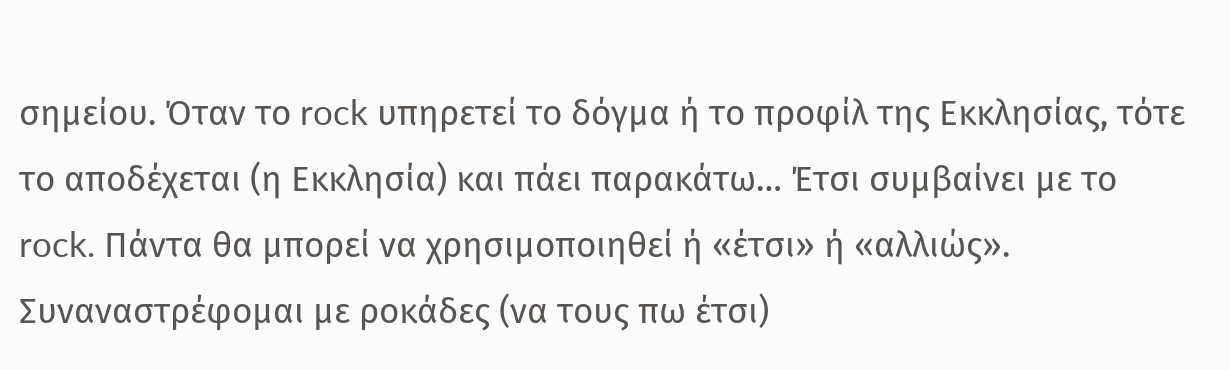σημείου. Όταν το rock υπηρετεί το δόγμα ή το προφίλ της Εκκλησίας, τότε το αποδέχεται (η Εκκλησία) και πάει παρακάτω… Έτσι συμβαίνει με το rock. Πάντα θα μπορεί να χρησιμοποιηθεί ή «έτσι» ή «αλλιώς».
Συναναστρέφομαι με ροκάδες (να τους πω έτσι)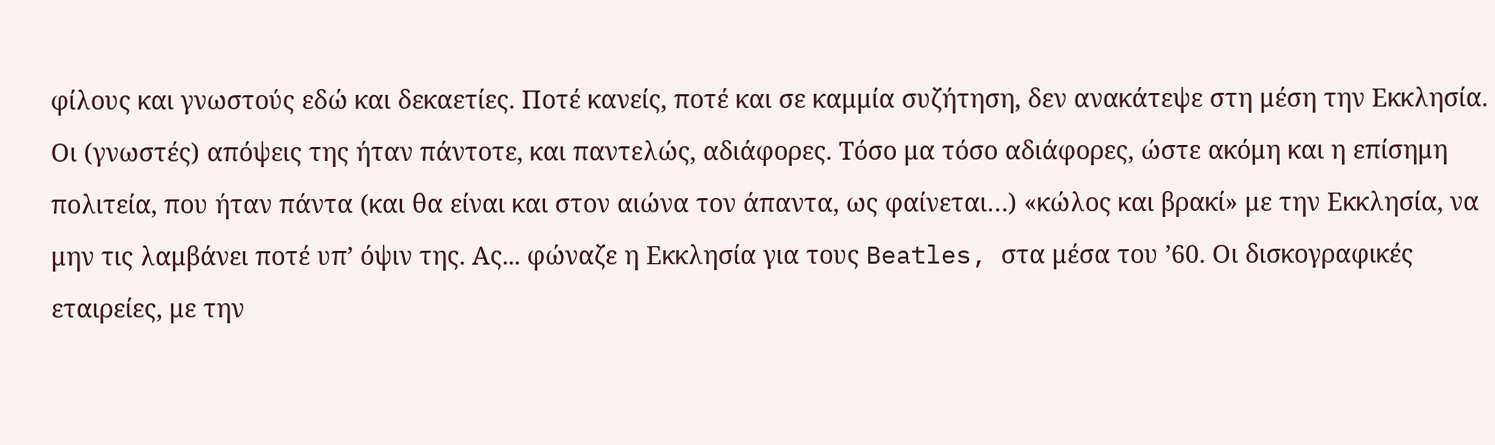φίλους και γνωστούς εδώ και δεκαετίες. Ποτέ κανείς, ποτέ και σε καμμία συζήτηση, δεν ανακάτεψε στη μέση την Εκκλησία. Οι (γνωστές) απόψεις της ήταν πάντοτε, και παντελώς, αδιάφορες. Τόσο μα τόσο αδιάφορες, ώστε ακόμη και η επίσημη πολιτεία, που ήταν πάντα (και θα είναι και στον αιώνα τον άπαντα, ως φαίνεται…) «κώλος και βρακί» με την Εκκλησία, να μην τις λαμβάνει ποτέ υπ’ όψιν της. Ας... φώναζε η Εκκλησία για τους Beatles, στα μέσα του ’60. Οι δισκογραφικές εταιρείες, με την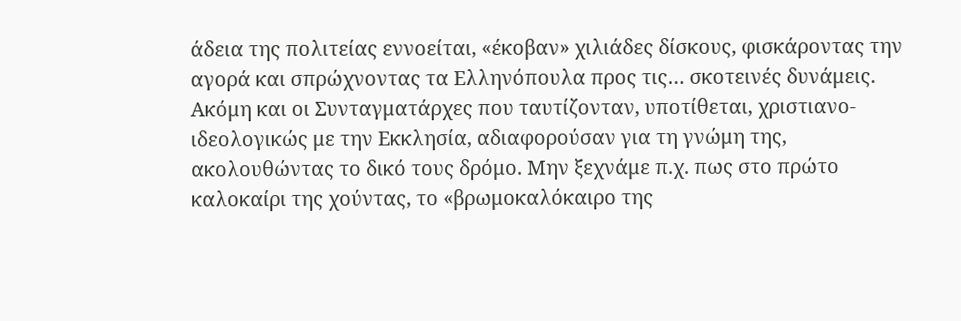άδεια της πολιτείας εννοείται, «έκοβαν» χιλιάδες δίσκους, φισκάροντας την αγορά και σπρώχνοντας τα Ελληνόπουλα προς τις… σκοτεινές δυνάμεις. Ακόμη και οι Συνταγματάρχες που ταυτίζονταν, υποτίθεται, χριστιανο-ιδεολογικώς με την Εκκλησία, αδιαφορούσαν για τη γνώμη της, ακολουθώντας το δικό τους δρόμο. Mην ξεχνάμε π.χ. πως στο πρώτο καλοκαίρι της χούντας, το «βρωμοκαλόκαιρο της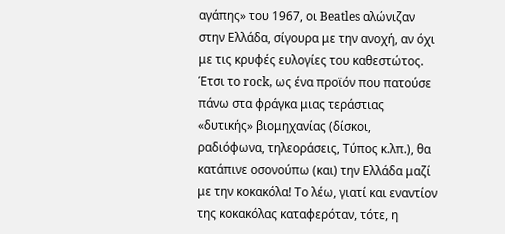αγάπης» του 1967, οι Beatles αλώνιζαν στην Ελλάδα, σίγουρα με την ανοχή, αν όχι με τις κρυφές ευλογίες του καθεστώτος. Έτσι το rock, ως ένα προϊόν που πατούσε πάνω στα φράγκα μιας τεράστιας «δυτικής» βιομηχανίας (δίσκοι, ραδιόφωνα, τηλεοράσεις, Τύπος κ.λπ.), θα κατάπινε οσονούπω (και) την Ελλάδα μαζί με την κοκακόλα! Το λέω, γιατί και εναντίον της κοκακόλας καταφερόταν, τότε, η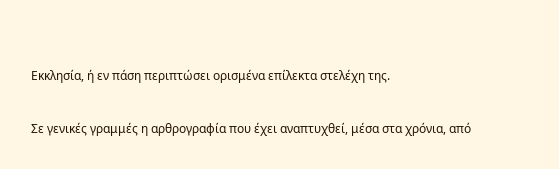Εκκλησία, ή εν πάση περιπτώσει ορισμένα επίλεκτα στελέχη της.

Σε γενικές γραμμές η αρθρογραφία που έχει αναπτυχθεί, μέσα στα χρόνια, από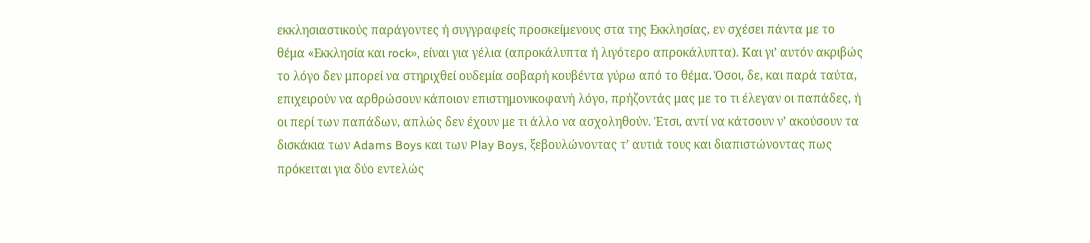εκκλησιαστικούς παράγοντες ή συγγραφείς προσκείμενους στα της Εκκλησίας, εν σχέσει πάντα με το θέμα «Εκκλησία και rock», είναι για γέλια (απροκάλυπτα ή λιγότερο απροκάλυπτα). Και γι’ αυτόν ακριβώς το λόγο δεν μπορεί να στηριχθεί ουδεμία σοβαρή κουβέντα γύρω από το θέμα. Όσοι, δε, και παρά ταύτα, επιχειρούν να αρθρώσουν κάποιον επιστημονικοφανή λόγο, πρήζοντάς μας με το τι έλεγαν οι παπάδες, ή οι περί των παπάδων, απλώς δεν έχουν με τι άλλο να ασχοληθούν. Έτσι, αντί να κάτσουν ν’ ακούσουν τα δισκάκια των Adams Boys και των Play Boys, ξεβουλώνοντας τ’ αυτιά τους και διαπιστώνοντας πως πρόκειται για δύο εντελώς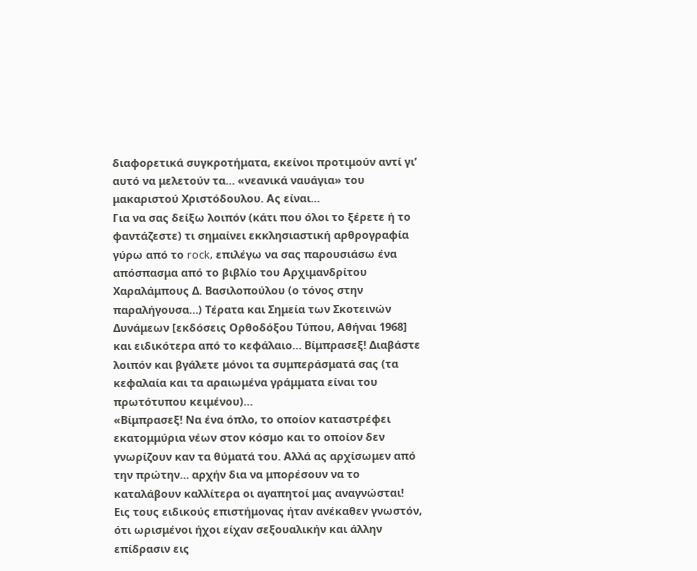διαφορετικά συγκροτήματα, εκείνοι προτιμούν αντί γι’ αυτό να μελετούν τα… «νεανικά ναυάγια» του μακαριστού Χριστόδουλου. Ας είναι…
Για να σας δείξω λοιπόν (κάτι που όλοι το ξέρετε ή το φαντάζεστε) τι σημαίνει εκκλησιαστική αρθρογραφία γύρω από το rock, επιλέγω να σας παρουσιάσω ένα απόσπασμα από το βιβλίο του Αρχιμανδρίτου Χαραλάμπους Δ. Βασιλοπούλου (ο τόνος στην παραλήγουσα…) Τέρατα και Σημεία των Σκοτεινών Δυνάμεων [εκδόσεις Ορθοδόξου Τύπου, Αθήναι 1968] και ειδικότερα από το κεφάλαιο… Βίμπρασεξ! Διαβάστε λοιπόν και βγάλετε μόνοι τα συμπεράσματά σας (τα κεφαλαία και τα αραιωμένα γράμματα είναι του πρωτότυπου κειμένου)…
«Βίμπρασεξ! Να ένα όπλο, το οποίον καταστρέφει εκατομμύρια νέων στον κόσμο και το οποίον δεν γνωρίζουν καν τα θύματά του. Αλλά ας αρχίσωμεν από την πρώτην… αρχήν δια να μπορέσουν να το καταλάβουν καλλίτερα οι αγαπητοί μας αναγνώσται!
Εις τους ειδικούς επιστήμονας ήταν ανέκαθεν γνωστόν, ότι ωρισμένοι ήχοι είχαν σεξουαλικήν και άλλην επίδρασιν εις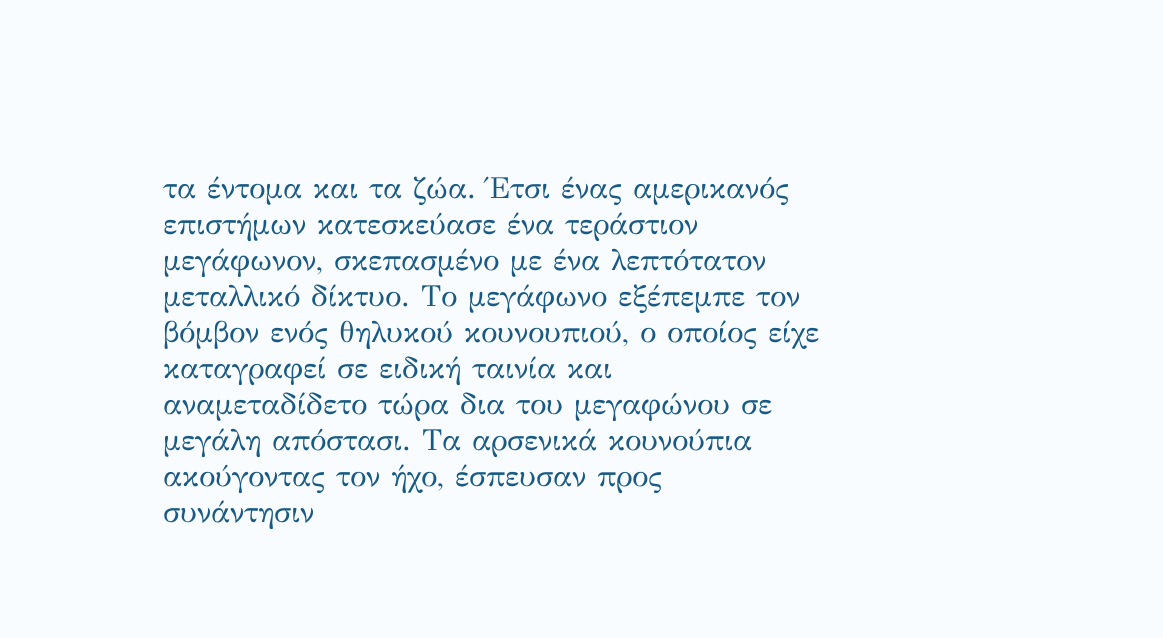τα έντομα και τα ζώα. Έτσι ένας αμερικανός επιστήμων κατεσκεύασε ένα τεράστιον μεγάφωνον, σκεπασμένο με ένα λεπτότατον μεταλλικό δίκτυο. Το μεγάφωνο εξέπεμπε τον βόμβον ενός θηλυκού κουνουπιού, ο οποίος είχε καταγραφεί σε ειδική ταινία και αναμεταδίδετο τώρα δια του μεγαφώνου σε μεγάλη απόστασι. Τα αρσενικά κουνούπια ακούγοντας τον ήχο, έσπευσαν προς συνάντησιν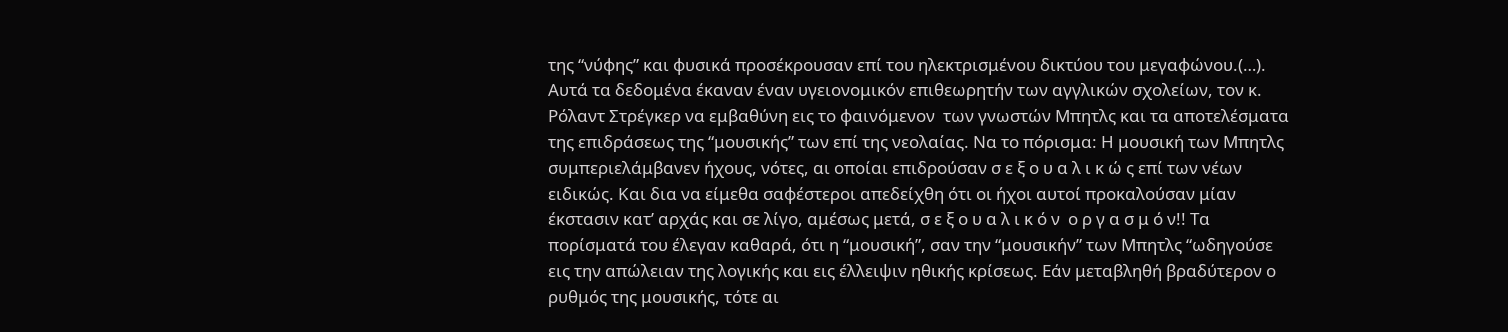της “νύφης” και φυσικά προσέκρουσαν επί του ηλεκτρισμένου δικτύου του μεγαφώνου.(…).
Αυτά τα δεδομένα έκαναν έναν υγειονομικόν επιθεωρητήν των αγγλικών σχολείων, τον κ. Ρόλαντ Στρέγκερ να εμβαθύνη εις το φαινόμενον  των γνωστών Μπητλς και τα αποτελέσματα της επιδράσεως της “μουσικής” των επί της νεολαίας. Να το πόρισμα: Η μουσική των Μπητλς συμπεριελάμβανεν ήχους, νότες, αι οποίαι επιδρούσαν σ ε ξ ο υ α λ ι κ ώ ς επί των νέων ειδικώς. Και δια να είμεθα σαφέστεροι απεδείχθη ότι οι ήχοι αυτοί προκαλούσαν μίαν έκστασιν κατ’ αρχάς και σε λίγο, αμέσως μετά, σ ε ξ ο υ α λ ι κ ό ν  ο ρ γ α σ μ ό ν!! Τα πορίσματά του έλεγαν καθαρά, ότι η “μουσική”, σαν την “μουσικήν” των Μπητλς “ωδηγούσε εις την απώλειαν της λογικής και εις έλλειψιν ηθικής κρίσεως. Εάν μεταβληθή βραδύτερον ο ρυθμός της μουσικής, τότε αι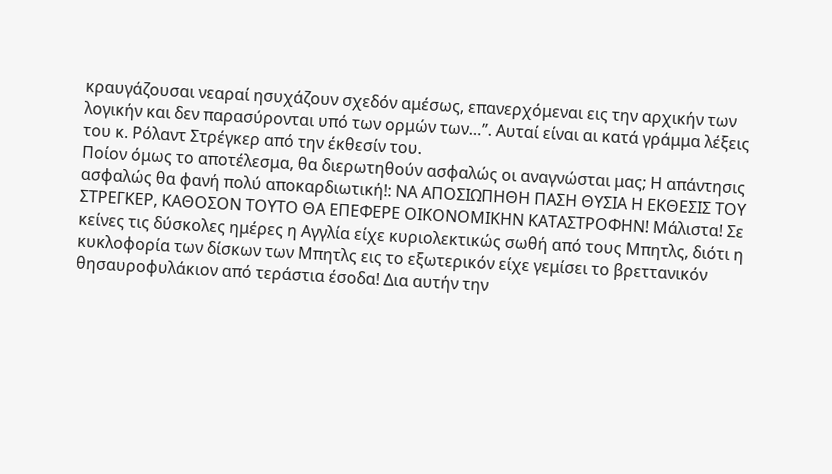κραυγάζουσαι νεαραί ησυχάζουν σχεδόν αμέσως, επανερχόμεναι εις την αρχικήν των λογικήν και δεν παρασύρονται υπό των ορμών των…”. Αυταί είναι αι κατά γράμμα λέξεις του κ. Ρόλαντ Στρέγκερ από την έκθεσίν του.
Ποίον όμως το αποτέλεσμα, θα διερωτηθούν ασφαλώς οι αναγνώσται μας; Η απάντησις ασφαλώς θα φανή πολύ αποκαρδιωτική!: ΝΑ ΑΠΟΣΙΩΠΗΘΗ ΠΑΣΗ ΘΥΣΙΑ Η ΕΚΘΕΣΙΣ ΤΟΥ ΣΤΡΕΓΚΕΡ, ΚΑΘΟΣΟΝ ΤΟΥΤΟ ΘΑ ΕΠΕΦΕΡΕ ΟΙΚΟΝΟΜΙΚΗΝ ΚΑΤΑΣΤΡΟΦΗΝ! Μάλιστα! Σε κείνες τις δύσκολες ημέρες η Αγγλία είχε κυριολεκτικώς σωθή από τους Μπητλς, διότι η κυκλοφορία των δίσκων των Μπητλς εις το εξωτερικόν είχε γεμίσει το βρεττανικόν θησαυροφυλάκιον από τεράστια έσοδα! Δια αυτήν την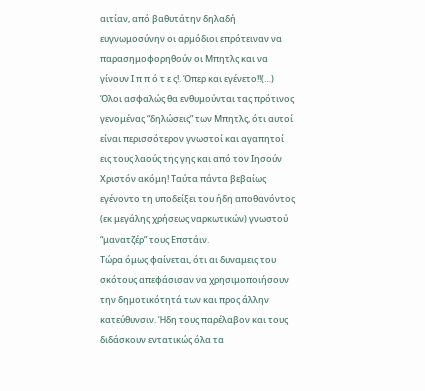αιτίαν, από βαθυτάτην δηλαδή ευγνωμοσύνην οι αρμόδιοι επρότειναν να παρασημοφορηθούν οι Μπητλς και να γίνουν Ι π π ό τ ε ς!. Όπερ και εγένετο!!(…)
Όλοι ασφαλώς θα ενθυμούνται τας πρότινος γενομένας “δηλώσεις” των Μπητλς, ότι αυτοί είναι περισσότερον γνωστοί και αγαπητοί εις τους λαούς της γης και από τον Ιησούν Χριστόν ακόμη! Ταύτα πάντα βεβαίως εγένοντο τη υποδείξει του ήδη αποθανόντος (εκ μεγάλης χρήσεως ναρκωτικών) γνωστού “μανατζέρ” τους Επστάιν.
Τώρα όμως φαίνεται, ότι αι δυναμεις του σκότους απεφάσισαν να χρησιμοποιήσουν την δημοτικότητά των και προς άλλην κατεύθυνσιν. Ήδη τους παρέλαβον και τους διδάσκουν εντατικώς όλα τα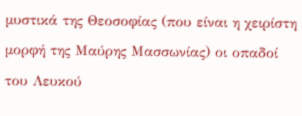μυστικά της Θεοσοφίας (που είναι η χειρίστη μορφή της Μαύρης Μασσωνίας) οι οπαδοί του Λευκού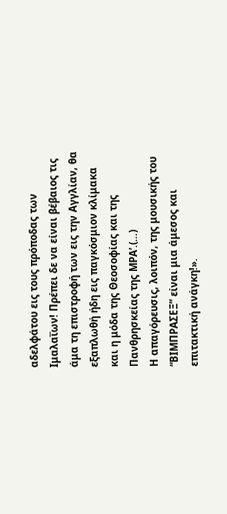αδελφάτου εις τους πρόποδας των Ιμαλαΐων! Πρέπει δε να είναι βέβαιος τις άμα τη επιστροφή των εις την Αγγλίαν, θα εξαπλωθή ήδη εις παγκόσμιον κλίμακα και η μόδα της Θεοσοφίας και της Πανθρησκείας της ΜΡΑ’.(…)
Η απαγόρευσις, λοιπόν, της μουσικής του “ΒΙΜΠΡΑΣΕΞ” είναι μια άμεσος και επιτακτική ανάγκη!».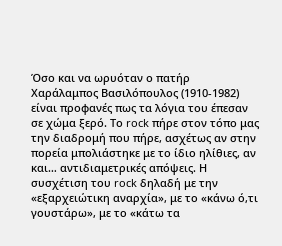Όσο και να ωρυόταν ο πατήρ Χαράλαμπος Βασιλόπουλος (1910-1982) είναι προφανές πως τα λόγια του έπεσαν σε χώμα ξερό. Το rock πήρε στον τόπο μας την διαδρομή που πήρε, ασχέτως αν στην πορεία μπολιάστηκε με το ίδιο ηλίθιες, αν και… αντιδιαμετρικές απόψεις. Η συσχέτιση του rock δηλαδή με την «εξαρχειώτικη αναρχία», με το «κάνω ό,τι γουστάρω», με το «κάτω τα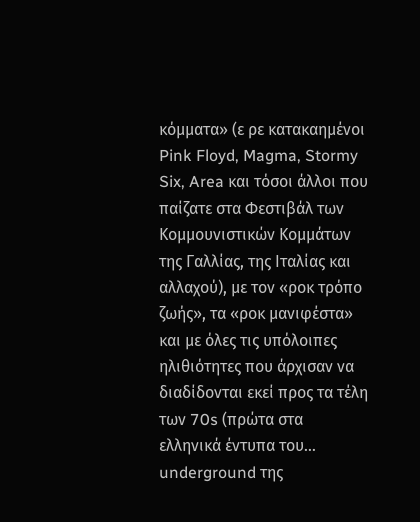κόμματα» (ε ρε κατακαημένοι Pink Floyd, Magma, Stormy Six, Area και τόσοι άλλοι που παίζατε στα Φεστιβάλ των Κομμουνιστικών Κομμάτων της Γαλλίας, της Ιταλίας και αλλαχού), με τον «ροκ τρόπο ζωής», τα «ροκ μανιφέστα» και με όλες τις υπόλοιπες ηλιθιότητες που άρχισαν να διαδίδονται εκεί προς τα τέλη των 70s (πρώτα στα ελληνικά έντυπα του… underground της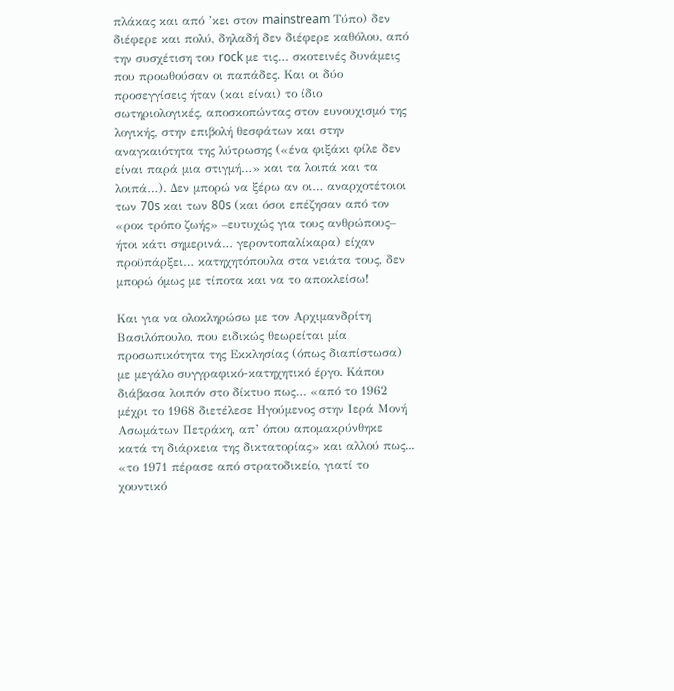πλάκας και από ’κει στον mainstream Τύπο) δεν διέφερε και πολύ, δηλαδή δεν διέφερε καθόλου, από την συσχέτιση του rock με τις… σκοτεινές δυνάμεις που προωθούσαν οι παπάδες. Και οι δύο προσεγγίσεις ήταν (και είναι) το ίδιο σωτηριολογικές, αποσκοπώντας στον ευνουχισμό της λογικής, στην επιβολή θεσφάτων και στην αναγκαιότητα της λύτρωσης («ένα φιξάκι φίλε δεν είναι παρά μια στιγμή…» και τα λοιπά και τα λοιπά…). Δεν μπορώ να ξέρω αν οι… αναρχοτέτοιοι των 70s και των 80s (και όσοι επέζησαν από τον «ροκ τρόπο ζωής» –ευτυχώς για τους ανθρώπους– ήτοι κάτι σημερινά… γεροντοπαλίκαρα) είχαν προϋπάρξει… κατηχητόπουλα στα νειάτα τους, δεν μπορώ όμως με τίποτα και να το αποκλείσω!

Και για να ολοκληρώσω με τον Αρχιμανδρίτη Βασιλόπουλο, που ειδικώς θεωρείται μία προσωπικότητα της Εκκλησίας (όπως διαπίστωσα) με μεγάλο συγγραφικό-κατηχητικό έργο. Κάπου διάβασα λοιπόν στο δίκτυο πως… «από το 1962 μέχρι το 1968 διετέλεσε Ηγούμενος στην Ιερά Μονή Ασωμάτων Πετράκη, απ’ όπου απομακρύνθηκε κατά τη διάρκεια της δικτατορίας» και αλλού πως... «το 1971 πέρασε από στρατοδικείο, γιατί το χουντικό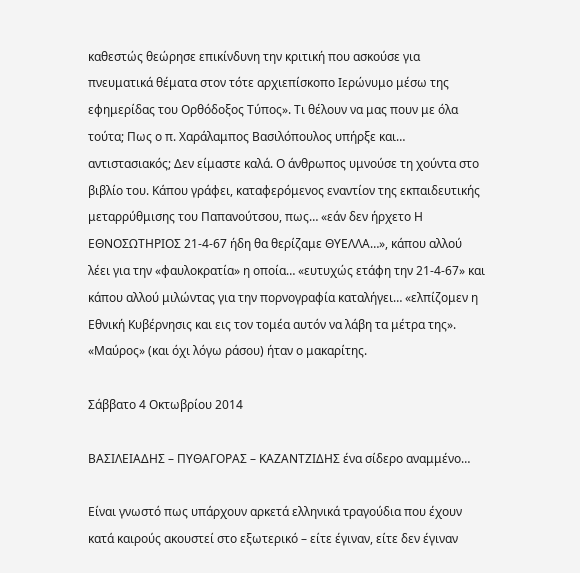καθεστώς θεώρησε επικίνδυνη την κριτική που ασκούσε για πνευματικά θέματα στον τότε αρχιεπίσκοπο Ιερώνυμο μέσω της εφημερίδας του Ορθόδοξος Τύπος». Τι θέλουν να μας πουν με όλα τούτα; Πως ο π. Χαράλαμπος Βασιλόπουλος υπήρξε και… αντιστασιακός; Δεν είμαστε καλά. Ο άνθρωπος υμνούσε τη χούντα στο βιβλίο του. Κάπου γράφει, καταφερόμενος εναντίον της εκπαιδευτικής μεταρρύθμισης του Παπανούτσου, πως… «εάν δεν ήρχετο Η ΕΘΝΟΣΩΤΗΡΙΟΣ 21-4-67 ήδη θα θερίζαμε ΘΥΕΛΛΑ…», κάπου αλλού λέει για την «φαυλοκρατία» η οποία… «ευτυχώς ετάφη την 21-4-67» και κάπου αλλού μιλώντας για την πορνογραφία καταλήγει… «ελπίζομεν η Εθνική Κυβέρνησις και εις τον τομέα αυτόν να λάβη τα μέτρα της».
«Μαύρος» (και όχι λόγω ράσου) ήταν ο μακαρίτης.

Σάββατο 4 Οκτωβρίου 2014

ΒΑΣΙΛΕΙΑΔΗΣ – ΠΥΘΑΓΟΡΑΣ – ΚΑΖΑΝΤΖΙΔΗΣ ένα σίδερο αναμμένο…

Είναι γνωστό πως υπάρχουν αρκετά ελληνικά τραγούδια που έχουν κατά καιρούς ακουστεί στο εξωτερικό – είτε έγιναν, είτε δεν έγιναν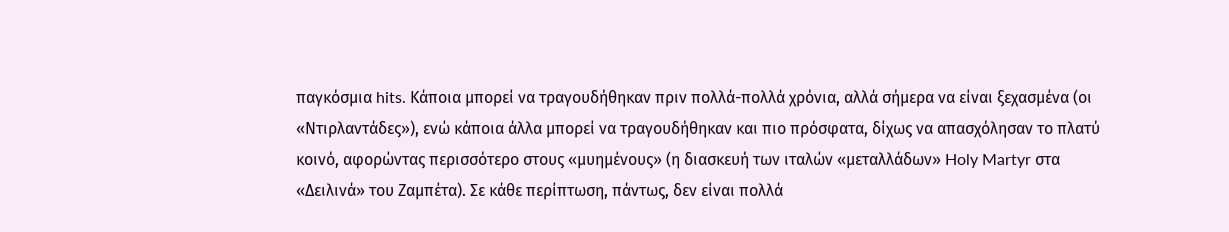παγκόσμια hits. Κάποια μπορεί να τραγουδήθηκαν πριν πολλά-πολλά χρόνια, αλλά σήμερα να είναι ξεχασμένα (οι «Ντιρλαντάδες»), ενώ κάποια άλλα μπορεί να τραγουδήθηκαν και πιο πρόσφατα, δίχως να απασχόλησαν το πλατύ κοινό, αφορώντας περισσότερο στους «μυημένους» (η διασκευή των ιταλών «μεταλλάδων» Holy Martyr στα «Δειλινά» του Ζαμπέτα). Σε κάθε περίπτωση, πάντως, δεν είναι πολλά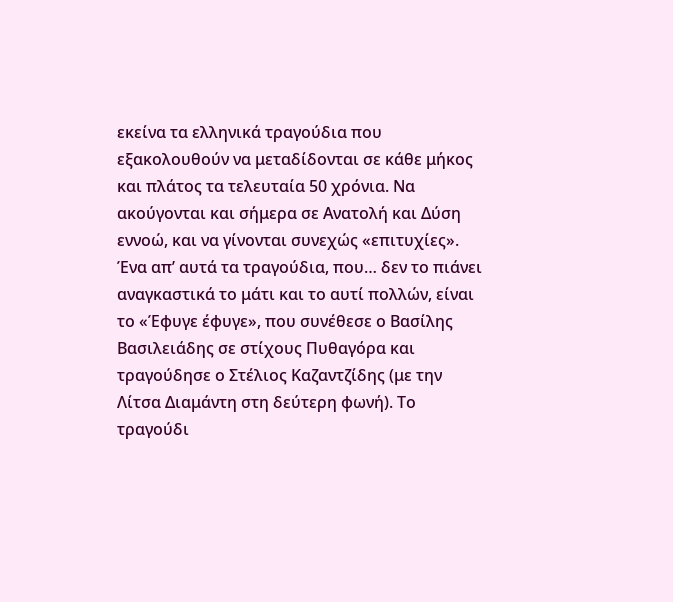εκείνα τα ελληνικά τραγούδια που εξακολουθούν να μεταδίδονται σε κάθε μήκος και πλάτος τα τελευταία 50 χρόνια. Να ακούγονται και σήμερα σε Ανατολή και Δύση εννοώ, και να γίνονται συνεχώς «επιτυχίες». Ένα απ’ αυτά τα τραγούδια, που… δεν το πιάνει αναγκαστικά το μάτι και το αυτί πολλών, είναι το «Έφυγε έφυγε», που συνέθεσε ο Βασίλης Βασιλειάδης σε στίχους Πυθαγόρα και τραγούδησε ο Στέλιος Καζαντζίδης (με την Λίτσα Διαμάντη στη δεύτερη φωνή). Το τραγούδι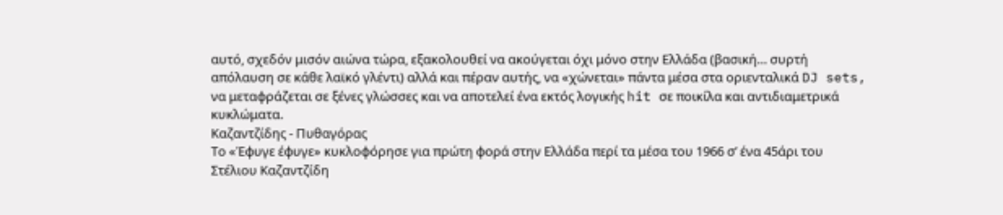αυτό, σχεδόν μισόν αιώνα τώρα, εξακολουθεί να ακούγεται όχι μόνο στην Ελλάδα (βασική… συρτή απόλαυση σε κάθε λαϊκό γλέντι) αλλά και πέραν αυτής, να «χώνεται» πάντα μέσα στα οριενταλικά DJ sets, να μεταφράζεται σε ξένες γλώσσες και να αποτελεί ένα εκτός λογικής hit σε ποικίλα και αντιδιαμετρικά κυκλώματα.
Καζαντζίδης - Πυθαγόρας
Το «Έφυγε έφυγε» κυκλοφόρησε για πρώτη φορά στην Ελλάδα περί τα μέσα του 1966 σ’ ένα 45άρι του Στέλιου Καζαντζίδη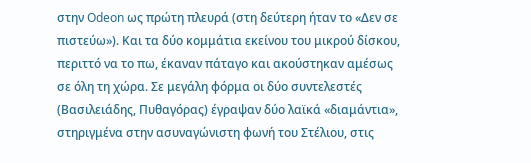στην Odeon ως πρώτη πλευρά (στη δεύτερη ήταν το «Δεν σε πιστεύω»). Και τα δύο κομμάτια εκείνου του μικρού δίσκου, περιττό να το πω, έκαναν πάταγο και ακούστηκαν αμέσως σε όλη τη χώρα. Σε μεγάλη φόρμα οι δύο συντελεστές (Βασιλειάδης, Πυθαγόρας) έγραψαν δύο λαϊκά «διαμάντια», στηριγμένα στην ασυναγώνιστη φωνή του Στέλιου, στις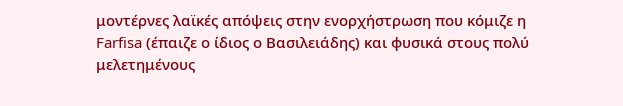μοντέρνες λαϊκές απόψεις στην ενορχήστρωση που κόμιζε η Farfisa (έπαιζε ο ίδιος ο Βασιλειάδης) και φυσικά στους πολύ μελετημένους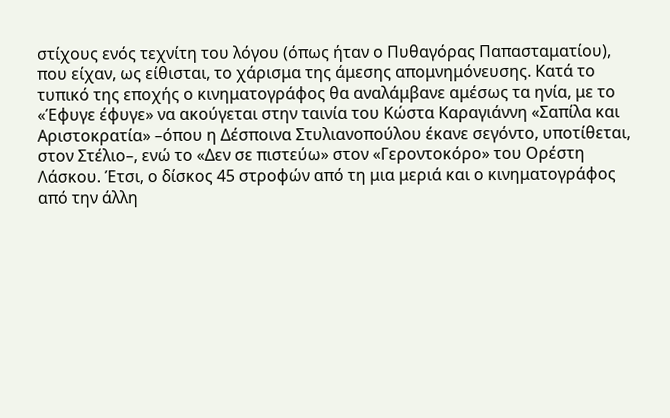στίχους ενός τεχνίτη του λόγου (όπως ήταν ο Πυθαγόρας Παπασταματίου), που είχαν, ως είθισται, το χάρισμα της άμεσης απομνημόνευσης. Κατά το τυπικό της εποχής ο κινηματογράφος θα αναλάμβανε αμέσως τα ηνία, με το «Έφυγε έφυγε» να ακούγεται στην ταινία του Κώστα Καραγιάννη «Σαπίλα και Αριστοκρατία» –όπου η Δέσποινα Στυλιανοπούλου έκανε σεγόντο, υποτίθεται, στον Στέλιο–, ενώ το «Δεν σε πιστεύω» στον «Γεροντοκόρο» του Ορέστη Λάσκου. Έτσι, ο δίσκος 45 στροφών από τη μια μεριά και ο κινηματογράφος από την άλλη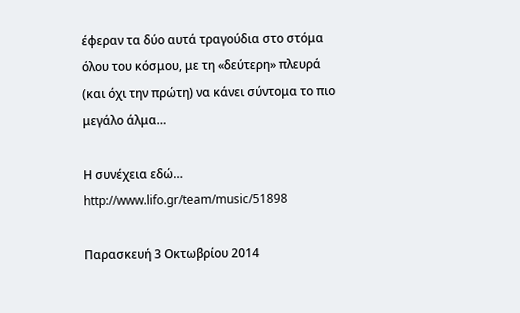έφεραν τα δύο αυτά τραγούδια στο στόμα όλου του κόσμου, με τη «δεύτερη» πλευρά (και όχι την πρώτη) να κάνει σύντομα το πιο μεγάλο άλμα…

Η συνέχεια εδώ… http://www.lifo.gr/team/music/51898

Παρασκευή 3 Οκτωβρίου 2014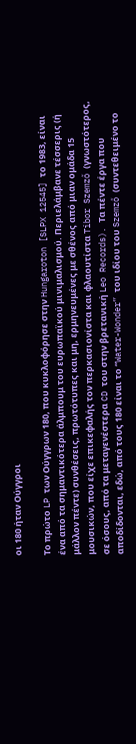οι 180 ήταν Ούγγροι

Το πρώτο LP των Ούγγρων 180, που κυκλοφόρησε στην Hungaroton [SLPX 12545] το 1983, είναι ένα από τα σημαντικότερα άλμπουμ του ευρωπαϊκού μινιμαλισμού. Περιελάμβανε τέσσερις (ή μάλλον πέντε) συνθέσεις, πρωτότυπες και μη, ερμηνευμένες με σθένος από μιαν ομάδα 15 μουσικών, που είχε επικεφαλής τον περκασιονίστα και φλαουτίστα Tibor Szemző (γνωστότερος, σε όσους, από τα μεταγενέστερα CD του στην βρετανική Leo Records). Τα πέντε έργα που αποδίδονται, εδώ, από τους 180 είναι τo “Water-Wonder” του ιδίου του Szemző (συντεθειμένο το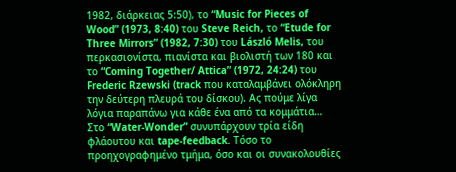1982, διάρκειας 5:50), το “Music for Pieces of Wood” (1973, 8:40) του Steve Reich, το “Etude for Three Mirrors” (1982, 7:30) του László Melis, του περκασιονίστα, πιανίστα και βιολιστή των 180 και το “Coming Together/ Attica” (1972, 24:24) του Frederic Rzewski (track που καταλαμβάνει ολόκληρη την δεύτερη πλευρά του δίσκου). Ας πούμε λίγα λόγια παραπάνω για κάθε ένα από τα κομμάτια…
Στο “Water-Wonder” συνυπάρχουν τρία είδη φλάουτου και tape-feedback. Τόσο το προηχογραφημένο τμήμα, όσο και οι συνακολουθίες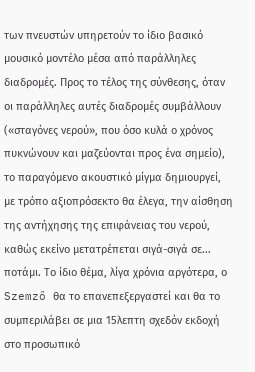των πνευστών υπηρετούν το ίδιο βασικό μουσικό μοντέλο μέσα από παράλληλες διαδρομές. Προς το τέλος της σύνθεσης, όταν οι παράλληλες αυτές διαδρομές συμβάλλουν («σταγόνες νερού», που όσο κυλά ο χρόνος πυκνώνουν και μαζεύονται προς ένα σημείο), το παραγόμενο ακουστικό μίγμα δημιουργεί, με τρόπο αξιοπρόσεκτο θα έλεγα, την αίσθηση της αντήχησης της επιφάνειας του νερού, καθώς εκείνο μετατρέπεται σιγά-σιγά σε... ποτάμι. Το ίδιο θέμα, λίγα χρόνια αργότερα, ο Szemző θα το επανεπεξεργαστεί και θα το συμπεριλάβει σε μια 15λεπτη σχεδόν εκδοχή στο προσωπικό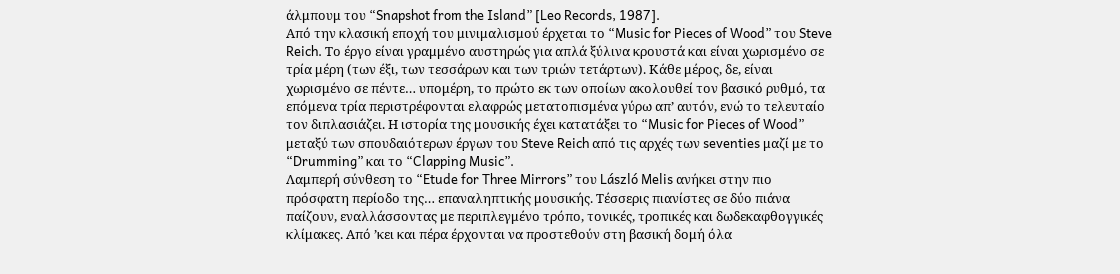άλμπουμ του “Snapshot from the Island” [Leo Records, 1987].
Από την κλασική εποχή του μινιμαλισμού έρχεται το “Music for Pieces of Wood” του Steve Reich. Το έργο είναι γραμμένο αυστηρώς για απλά ξύλινα κρουστά και είναι χωρισμένο σε τρία μέρη (των έξι, των τεσσάρων και των τριών τετάρτων). Κάθε μέρος, δε, είναι χωρισμένο σε πέντε… υπομέρη, το πρώτο εκ των οποίων ακολουθεί τον βασικό ρυθμό, τα επόμενα τρία περιστρέφονται ελαφρώς μετατοπισμένα γύρω απ’ αυτόν, ενώ το τελευταίο τον διπλασιάζει. Η ιστορία της μουσικής έχει κατατάξει το “Music for Pieces of Wood” μεταξύ των σπουδαιότερων έργων του Steve Reich από τις αρχές των seventies μαζί με το “Drumming” και το “Clapping Music”.
Λαμπερή σύνθεση το “Etude for Three Mirrors” του László Melis ανήκει στην πιο πρόσφατη περίοδο της… επαναληπτικής μουσικής. Τέσσερις πιανίστες σε δύο πιάνα παίζουν, εναλλάσσοντας με περιπλεγμένο τρόπο, τονικές, τροπικές και δωδεκαφθογγικές κλίμακες. Από ’κει και πέρα έρχονται να προστεθούν στη βασική δομή όλα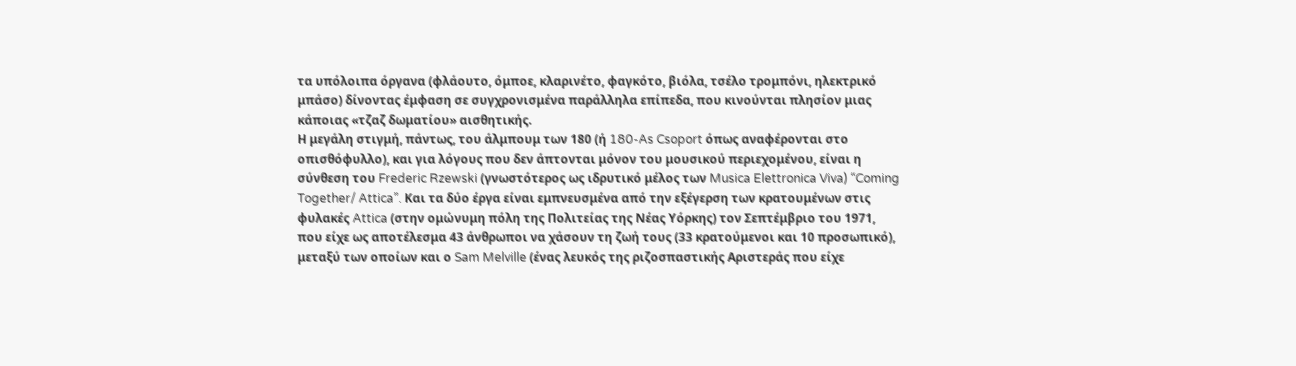τα υπόλοιπα όργανα (φλάουτο, όμποε, κλαρινέτο, φαγκότο, βιόλα, τσέλο τρομπόνι, ηλεκτρικό μπάσο) δίνοντας έμφαση σε συγχρονισμένα παράλληλα επίπεδα, που κινούνται πλησίον μιας κάποιας «τζαζ δωματίου» αισθητικής.
Η μεγάλη στιγμή, πάντως, του άλμπουμ των 180 (ή 180-As Csoport όπως αναφέρονται στο οπισθόφυλλο), και για λόγους που δεν άπτονται μόνον του μουσικού περιεχομένου, είναι η σύνθεση του Frederic Rzewski (γνωστότερος ως ιδρυτικό μέλος των Musica Elettronica Viva) “Coming Together/ Attica”. Και τα δύο έργα είναι εμπνευσμένα από την εξέγερση των κρατουμένων στις φυλακές Attica (στην ομώνυμη πόλη της Πολιτείας της Νέας Υόρκης) τον Σεπτέμβριο του 1971, που είχε ως αποτέλεσμα 43 άνθρωποι να χάσουν τη ζωή τους (33 κρατούμενοι και 10 προσωπικό), μεταξύ των οποίων και ο Sam Melville (ένας λευκός της ριζοσπαστικής Αριστεράς που είχε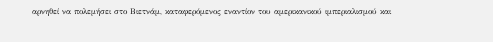αρνηθεί να πολεμήσει στο Βιετνάμ, καταφερόμενος εναντίον του αμερικανικού ιμπεριαλισμού και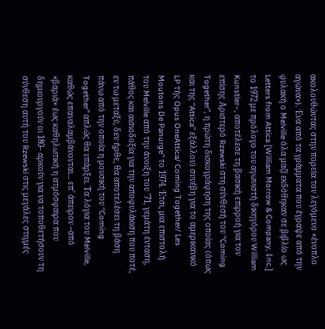ακολουθώντας στην πορεία τον λεγόμενο «ένοπλο αγώνα»). Ένα από τα γράμματα που έγραψε από την φυλακή ο Melville όλα μαζί εκδόθηκαν σε βιβλίο ως Letters from Attica [William Morrow & Company, Inc.] το 1972 με πρόλογο του αγωνιστή δικηγόρου William Kunstler–, αποτέλεσε τη βασική επιρροή για τον επίσης Αριστερό Rzewski στη σύνθεσή του “Coming Together”, η πρώτη δισκογράφηση της οποίας (όπως και της “Attica” εξάλλου) συνέβη για το αμερικανικό LP τής Opus OneAttica/ Coming Together/ Les Moutons De Panurge” το 1974. Έτσι, μια επιστολή του Melville από την άνοιξη του ’71, γεμάτη ένταση, πάθος και αισιοδοξία για την αποφυλάκιση που ποτέ, εν τω μεταξύ, δεν ήρθε, θα αποτελέσει τη βάση πάνω από την οποία η μουσική του “Coming Together” απλώς θα υπάρξει. Τα λόγια του Melville, καθώς επαναλαμβάνονται... επ’ άπειρον –από «βαριά» έως καθηλωτική η ατμόσφαιρα που δημιουργούν οι 180– αρκούν για να τοποθετήσουν τη σύνθεση αυτή του Rzewski στις μεγάλες στιγμές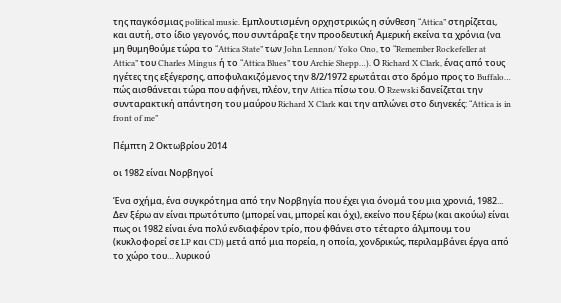της παγκόσμιας political music. Εμπλουτισμένη ορχηστρικώς η σύνθεση “Attica” στηρίζεται, και αυτή, στο ίδιο γεγονός, που συντάραξε την προοδευτική Αμερική εκείνα τα χρόνια (να μη θυμηθούμε τώρα το “Attica State” των John Lennon/ Yoko Ono, το “Remember Rockefeller at Attica” του Charles Mingus ή το “Attica Blues” του Archie Shepp…). Ο Richard X Clark, ένας από τους ηγέτες της εξέγερσης, αποφυλακιζόμενος την 8/2/1972 ερωτάται στο δρόμο προς το Buffalo… πώς αισθάνεται τώρα που αφήνει, πλέον, την Attica πίσω του. Ο Rzewski δανείζεται την συνταρακτική απάντηση του μαύρου Richard X Clark και την απλώνει στο διηνεκές: “Attica is in front of me”

Πέμπτη 2 Οκτωβρίου 2014

οι 1982 είναι Νορβηγοί

Ένα σχήμα, ένα συγκρότημα από την Νορβηγία που έχει για όνομά του μια χρονιά, 1982... Δεν ξέρω αν είναι πρωτότυπο (μπορεί ναι, μπορεί και όχι), εκείνο που ξέρω (και ακούω) είναι πως οι 1982 είναι ένα πολύ ενδιαφέρον τρίο, που φθάνει στο τέταρτο άλμπουμ του (κυκλοφορεί σε LP και CD) μετά από μια πορεία, η οποία, χονδρικώς, περιλαμβάνει έργα από το χώρο του… λυρικού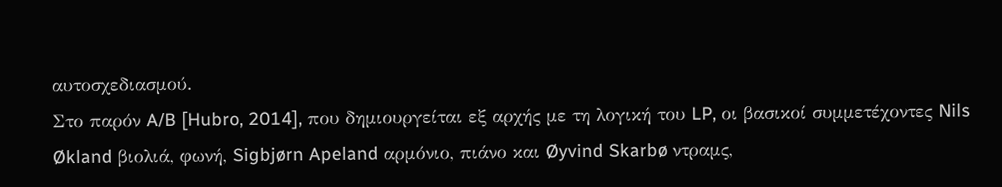αυτοσχεδιασμού.
Στο παρόν A/B [Hubro, 2014], που δημιουργείται εξ αρχής με τη λογική του LP, οι βασικοί συμμετέχοντες Nils Økland βιολιά, φωνή, Sigbjørn Apeland αρμόνιο, πιάνο και Øyvind Skarbø ντραμς,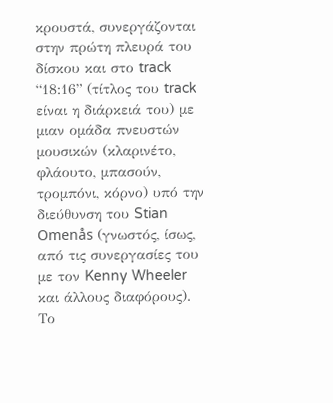κρουστά, συνεργάζονται στην πρώτη πλευρά του δίσκου και στο track “18:16” (τίτλος του track είναι η διάρκειά του) με μιαν ομάδα πνευστών μουσικών (κλαρινέτο, φλάουτο, μπασούν, τρομπόνι, κόρνο) υπό την διεύθυνση του Stian Omenås (γνωστός, ίσως, από τις συνεργασίες του με τον Kenny Wheeler και άλλους διαφόρους). Το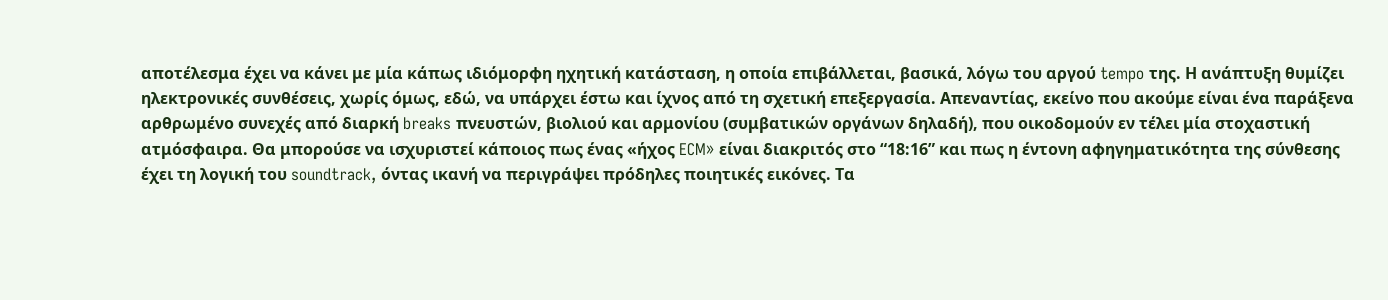αποτέλεσμα έχει να κάνει με μία κάπως ιδιόμορφη ηχητική κατάσταση, η οποία επιβάλλεται, βασικά, λόγω του αργού tempo της. Η ανάπτυξη θυμίζει ηλεκτρονικές συνθέσεις, χωρίς όμως, εδώ, να υπάρχει έστω και ίχνος από τη σχετική επεξεργασία. Απεναντίας, εκείνο που ακούμε είναι ένα παράξενα αρθρωμένο συνεχές από διαρκή breaks πνευστών, βιολιού και αρμονίου (συμβατικών οργάνων δηλαδή), που οικοδομούν εν τέλει μία στοχαστική ατμόσφαιρα. Θα μπορούσε να ισχυριστεί κάποιος πως ένας «ήχος ECM» είναι διακριτός στο “18:16” και πως η έντονη αφηγηματικότητα της σύνθεσης έχει τη λογική του soundtrack, όντας ικανή να περιγράψει πρόδηλες ποιητικές εικόνες. Τα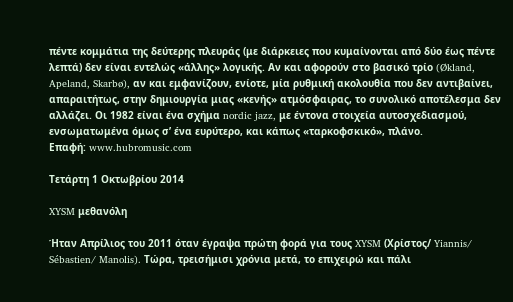πέντε κομμάτια της δεύτερης πλευράς (με διάρκειες που κυμαίνονται από δύο έως πέντε λεπτά) δεν είναι εντελώς «άλλης» λογικής. Αν και αφορούν στο βασικό τρίο (Økland, Apeland, Skarbø), αν και εμφανίζουν, ενίοτε, μία ρυθμική ακολουθία που δεν αντιβαίνει, απαραιτήτως, στην δημιουργία μιας «κενής» ατμόσφαιρας, το συνολικό αποτέλεσμα δεν αλλάζει. Οι 1982 είναι ένα σχήμα nordic jazz, με έντονα στοιχεία αυτοσχεδιασμού, ενσωματωμένα όμως σ’ ένα ευρύτερο, και κάπως «ταρκοφσκικό», πλάνο.
Επαφή: www.hubromusic.com

Τετάρτη 1 Οκτωβρίου 2014

XYSM μεθανόλη

Ήταν Απρίλιος του 2011 όταν έγραψα πρώτη φορά για τους XYSM (Χρίστος/ Yiannis/ Sébastien/ Manolis). Τώρα, τρεισήμισι χρόνια μετά, το επιχειρώ και πάλι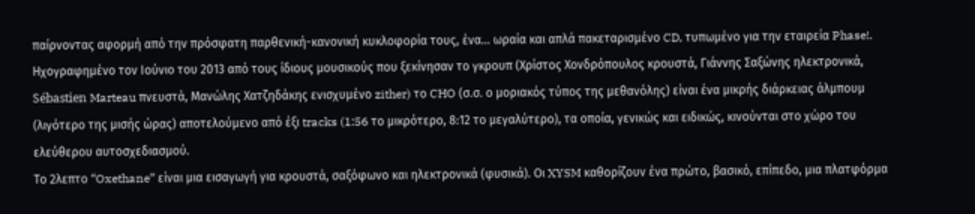παίρνοντας αφορμή από την πρόσφατη παρθενική-κανονική κυκλοφορία τους, ένα… ωραία και απλά πακεταρισμένο CD, τυπωμένο για την εταιρεία Phase!. Ηχογραφημένο τον Ιούνιο του 2013 από τους ίδιους μουσικούς που ξεκίνησαν το γκρουπ (Χρίστος Χονδρόπουλος κρουστά, Γιάννης Σαξώνης ηλεκτρονικά, Sébastien Marteau πνευστά, Μανώλης Χατζηδάκης ενισχυμένο zither) το CHO (σ.σ. ο μοριακός τύπος της μεθανόλης) είναι ένα μικρής διάρκειας άλμπουμ (λιγότερο της μισής ώρας) αποτελούμενο από έξι tracks (1:56 το μικρότερο, 8:12 το μεγαλύτερο), τα οποία, γενικώς και ειδικώς, κινούνται στο χώρο του ελεύθερου αυτοσχεδιασμού.
Το 2λεπτο “Oxethane” είναι μια εισαγωγή για κρουστά, σαξόφωνο και ηλεκτρονικά (φυσικά). Οι XYSM καθορίζουν ένα πρώτο, βασικό, επίπεδο, μια πλατφόρμα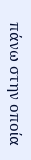πάνω στην οποία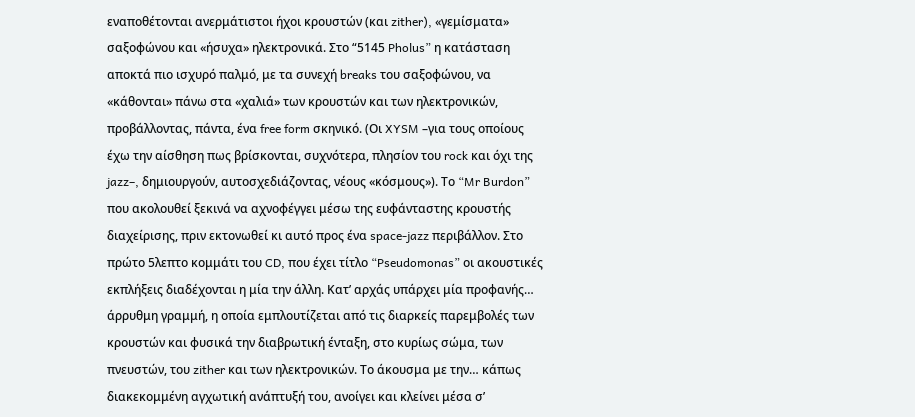εναποθέτονται ανερμάτιστοι ήχοι κρουστών (και zither), «γεμίσματα» σαξοφώνου και «ήσυχα» ηλεκτρονικά. Στο “5145 Pholus” η κατάσταση αποκτά πιο ισχυρό παλμό, με τα συνεχή breaks του σαξοφώνου, να «κάθονται» πάνω στα «χαλιά» των κρουστών και των ηλεκτρονικών, προβάλλοντας, πάντα, ένα free form σκηνικό. (Οι XYSM –για τους οποίους έχω την αίσθηση πως βρίσκονται, συχνότερα, πλησίον του rock και όχι της jazz–, δημιουργούν, αυτοσχεδιάζοντας, νέους «κόσμους»). Το “Mr Burdon” που ακολουθεί ξεκινά να αχνοφέγγει μέσω της ευφάνταστης κρουστής διαχείρισης, πριν εκτονωθεί κι αυτό προς ένα space-jazz περιβάλλον. Στο πρώτο 5λεπτο κομμάτι του CD, που έχει τίτλο “Pseudomonas” οι ακουστικές εκπλήξεις διαδέχονται η μία την άλλη. Κατ’ αρχάς υπάρχει μία προφανής… άρρυθμη γραμμή, η οποία εμπλουτίζεται από τις διαρκείς παρεμβολές των κρουστών και φυσικά την διαβρωτική ένταξη, στο κυρίως σώμα, των πνευστών, του zither και των ηλεκτρονικών. Το άκουσμα με την… κάπως διακεκομμένη αγχωτική ανάπτυξή του, ανοίγει και κλείνει μέσα σ’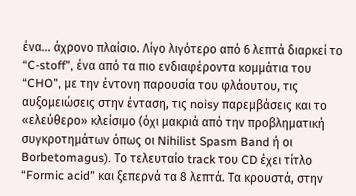ένα… άχρονο πλαίσιο. Λίγο λιγότερο από 6 λεπτά διαρκεί το “C-stoff”, ένα από τα πιο ενδιαφέροντα κομμάτια του “CHO”, με την έντονη παρουσία του φλάουτου, τις αυξομειώσεις στην ένταση, τις noisy παρεμβάσεις και το «ελεύθερο» κλείσιμο (όχι μακριά από την προβληματική συγκροτημάτων όπως οι Nihilist Spasm Band ή οι Borbetomagus). Το τελευταίο track του CD έχει τίτλο “Formic acid” και ξεπερνά τα 8 λεπτά. Τα κρουστά, στην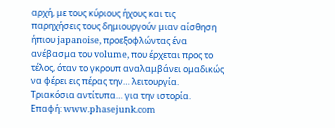αρχή, με τους κύριους ήχους και τις παρηχήσεις τους δημιουργούν μιαν αίσθηση ήπιου japanoise, προεξοφλώντας ένα ανέβασμα του volume, που έρχεται προς το τέλος, όταν το γκρουπ αναλαμβάνει ομαδικώς να φέρει εις πέρας την… λειτουργία.
Τριακόσια αντίτυπα… για την ιστορία.
Επαφή: www.phasejunk.com